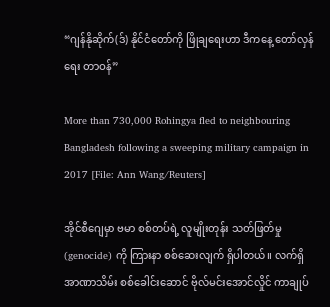“ဂျန်နိုဆိုက်(ဒ်) နိုင်ငံတော်ကို ဖြိုချရေးဟာ ဒီကနေ့ တော်လှန်ရေး တာဝန်”

More than 730,000 Rohingya fled to neighbouring Bangladesh following a sweeping military campaign in 2017 [File: Ann Wang/Reuters]

အိုင်စီဂျေမှာ ဗမာ စစ်တပ်ရဲ့ လူမျိုးတုန်း သတ်ဖြတ်မှု (genocide) ကို ကြားနာ စစ်ဆေးလျက် ရှိပါတယ်။ လက်ရှိ အာဏာသိမ်း စစ်ခေါင်းဆောင် ဗိုလ်မင်းအောင်လှိုင် ကာချုပ်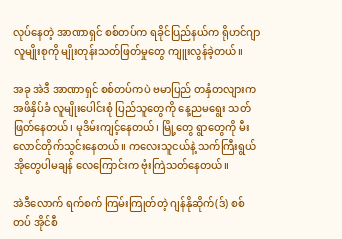လုပ်နေတဲ့ အာဏာရှင် စစ်တပ်က ရခိုင်ပြည်နယ်က ရိုဟင်ဂျာ လူမျိုးစုကို မျိုးတုန်းသတ်ဖြတ်မှုတွေ ကျူးလွန်ခဲ့တယ်။

အခု အဲဒီ အာဏာရှင် စစ်တပ်ကပဲ ဗမာပြည် တနှံတလျားက အဖိနှိပ်ခံ လူမျိုးပေါင်းစုံ ပြည်သူတွေကို နေ့ညမရွေး သတ်ဖြတ်နေတယ်၊ မုဒိမ်းကျင့်နေတယ်၊ မြို့တွေ ရွာတွေကို မီးလောင်တိုက်သွင်းနေတယ်။ ကလေးသူငယ်နဲ့ သက်ကြီးရွယ်အိုတွေပါမချန် လေကြောင်းက ဗုံးကြဲသတ်နေတယ်။

အဲဒီလောက် ရက်စက် ကြမ်းကြုတ်တဲ့ ဂျန်နိုဆိုက်(ဒ်) စစ်တပ် အိုင်စီ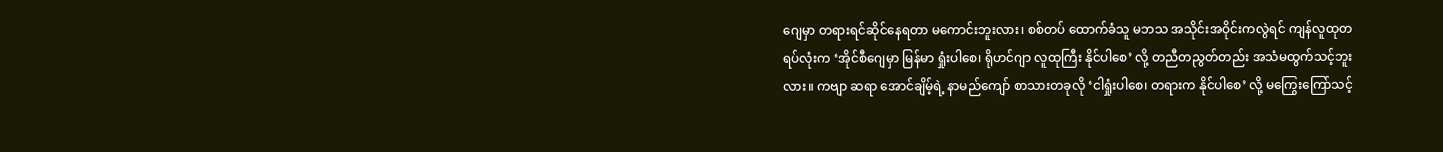ဂျေမှာ တရားရင်ဆိုင်နေရတာ မကောင်းဘူးလား၊ စစ်တပ် ထောက်ခံသူ မဘသ အသိုင်းအဝိုင်းကလွဲရင် ကျန်လူထုတရပ်လုံးက ‘အိုင်စီဂျေမှာ မြန်မာ ရှုံးပါစေ၊ ရိုဟင်ဂျာ လူထုကြီး နိုင်ပါစေ’ လို့ တညီတညွတ်တည်း အသံမထွက်သင့်ဘူးလား။ ကဗျာ ဆရာ အောင်ချိမ့်ရဲ့ နာမည်ကျော် စာသားတခုလို ‘ငါရှုံးပါစေ၊ တရားက နိုင်ပါစေ’ လို့ မကြွေးကြော်သင့်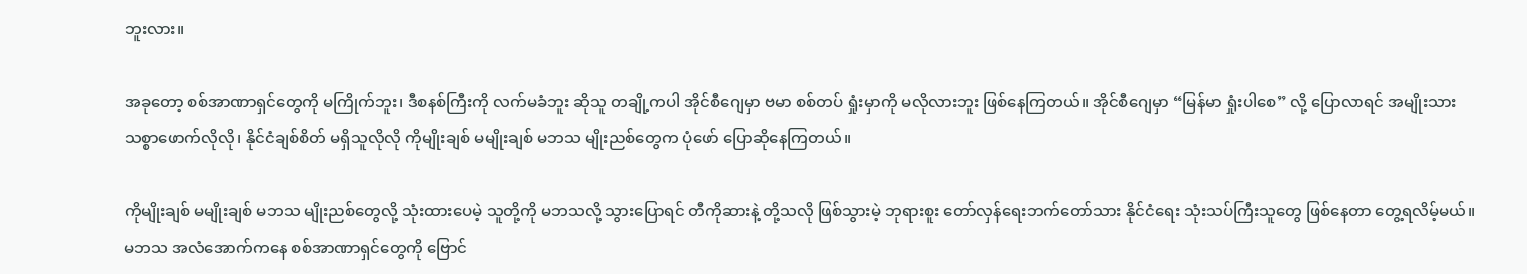ဘူးလား။

အခုတော့ စစ်အာဏာရှင်တွေကို မကြိုက်ဘူး၊ ဒီစနစ်ကြီးကို လက်မခံဘူး ဆိုသူ တချို့ကပါ အိုင်စီဂျေမှာ ဗမာ စစ်တပ် ရှုံးမှာကို မလိုလားဘူး ဖြစ်နေကြတယ်။ အိုင်စီဂျေမှာ “မြန်မာ ရှုံးပါစေ” လို့ ပြောလာရင် အမျိုးသား သစ္စာဖောက်လိုလို၊ နိုင်ငံချစ်စိတ် မရှိသူလိုလို ကိုမျိုးချစ် မမျိုးချစ် မဘသ မျိုးညစ်တွေက ပုံဖော် ပြောဆိုနေကြတယ်။

ကိုမျိုးချစ် မမျိုးချစ် မဘသ မျိုးညစ်တွေလို့ သုံးထားပေမဲ့ သူတို့ကို မဘသလို့ သွားပြောရင် တီကိုဆားနဲ့ တို့သလို ဖြစ်သွားမဲ့ ဘုရားစူး တော်လှန်ရေးဘက်တော်သား နိုင်ငံရေး သုံးသပ်ကြီးသူတွေ ဖြစ်နေတာ တွေ့ရလိမ့်မယ်။ မဘသ အလံအောက်ကနေ စစ်အာဏာရှင်တွေကို ဗြောင်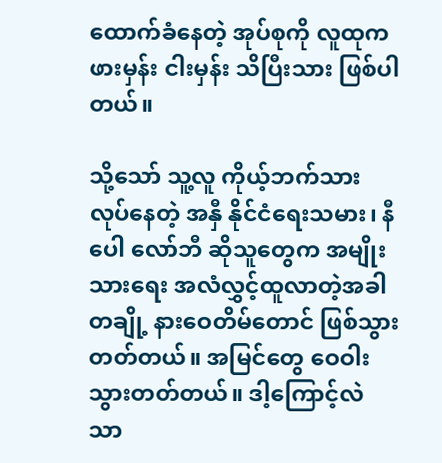ထောက်ခံနေတဲ့ အုပ်စုကို လူထုက ဖားမှန်း ငါးမှန်း သိပြီးသား ဖြစ်ပါတယ်။

သို့သော် သူ့လူ ကိုယ့်ဘက်သား လုပ်နေတဲ့ အနှီ နိုင်ငံရေးသမား၊ နီပေါ လော်ဘီ ဆိုသူတွေက အမျိုးသားရေး အလံလွှင့်ထူလာတဲ့အခါ တချို့ နားဝေတိမ်တောင် ဖြစ်သွားတတ်တယ်။ အမြင်တွေ ဝေဝါးသွားတတ်တယ်။ ဒါ့ကြောင့်လဲ သာ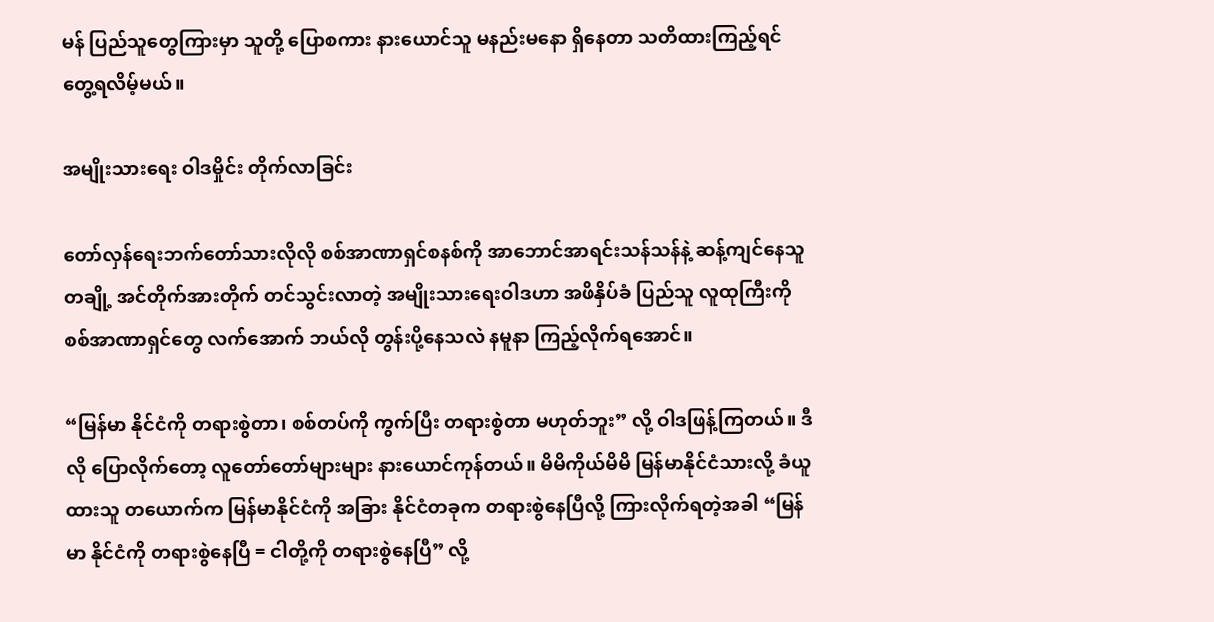မန် ပြည်သူတွေကြားမှာ သူတို့ ပြောစကား နားယောင်သူ မနည်းမနော ရှိနေတာ သတိထားကြည့်ရင် တွေ့ရလိမ့်မယ်။

အမျိုးသားရေး ဝါဒမှိုင်း တိုက်လာခြင်း

တော်လှန်ရေးဘက်တော်သားလိုလို စစ်အာဏာရှင်စနစ်ကို အာဘောင်အာရင်းသန်သန်နဲ့ ဆန့်ကျင်နေသူ တချို့ အင်တိုက်အားတိုက် တင်သွင်းလာတဲ့ အမျိုးသားရေးဝါဒဟာ အဖိနှိပ်ခံ ပြည်သူ လူထုကြီးကို စစ်အာဏာရှင်တွေ လက်အောက် ဘယ်လို တွန်းပို့နေသလဲ နမူနာ ကြည့်လိုက်ရအောင်။

“မြန်မာ နိုင်ငံကို တရားစွဲတာ၊ စစ်တပ်ကို ကွက်ပြီး တရားစွဲတာ မဟုတ်ဘူး” လို့ ဝါဒဖြန့်ကြတယ်။ ဒီလို ပြောလိုက်တော့ လူတော်တော်များများ နားယောင်ကုန်တယ်။ မိမိကိုယ်မိမိ မြန်မာနိုင်ငံသားလို့ ခံယူထားသူ တယောက်က မြန်မာနိုင်ငံကို အခြား နိုင်ငံတခုက တရားစွဲနေပြီလို့ ကြားလိုက်ရတဲ့အခါ “မြန်မာ နိုင်ငံကို တရားစွဲနေပြီ = ငါတို့ကို တရားစွဲနေပြီ” လို့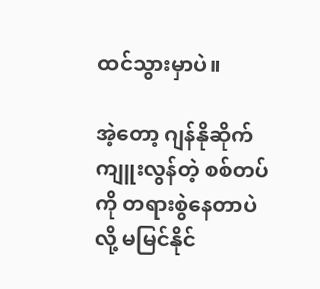ထင်သွားမှာပဲ။

အဲ့တော့ ဂျန်နိုဆိုက် ကျူးလွန်တဲ့ စစ်တပ်ကို တရားစွဲနေတာပဲလို့ မမြင်နိုင်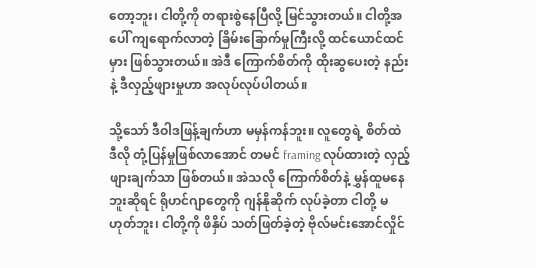တော့ဘူး၊ ငါတို့ကို တရားစွဲနေပြီလို့ မြင်သွားတယ်။ ငါတို့အပေါ် ကျရောက်လာတဲ့ ခြိမ်းခြောက်မှုကြီးလို့ ထင်ယောင်ထင်မှား ဖြစ်သွားတယ်။ အဲဒီ ကြောက်စိတ်ကို ထိုးဆွပေးတဲ့ နည်းနဲ့ ဒီလှည့်ဖျားမှုဟာ အလုပ်လုပ်ပါတယ်။

သို့သော် ဒီဝါဒဖြန့်ချက်ဟာ မမှန်ကန်ဘူး။ လူတွေရဲ့ စိတ်ထဲ ဒီလို တုံ့ပြန်မှုဖြစ်လာအောင် တမင် framing လုပ်ထားတဲ့ လှည့်ဖျားချက်သာ ဖြစ်တယ်။ အဲသလို ကြောက်စိတ်နဲ့ မွှန်ထူမနေဘူးဆိုရင် ရိုဟင်ဂျာတွေကို ဂျန်နိုဆိုက် လုပ်ခဲ့တာ ငါတို့ မဟုတ်ဘူး၊ ငါတို့ကို ဖိနှိပ် သတ်ဖြတ်ခဲ့တဲ့ ဗိုလ်မင်းအောင်လှိုင်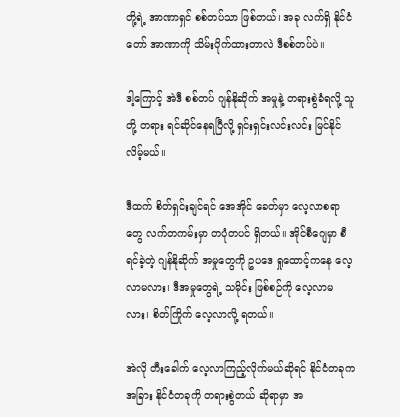တို့ရဲ့ အာဏာရှင် စစ်တပ်သာ ဖြစ်တယ်၊ အခု လက်ရှိ နိုင်ငံတော် အာဏာကို သိမ်းပိုက်ထားတာလဲ ဒီစစ်တပ်ပဲ။

ဒါ့ကြောင့် အဲဒီ စစ်တပ် ဂျန်နိုဆိုက် အမှုနဲ့ တရားစွဲခံရလို့ သူတို့ တရား ရင်ဆိုင်နေရပြီလို့ ရှင်းရှင်းလင်းလင်း မြင်နိုင်လိမ့်မယ်။

ဒီထက် စိတ်ရှင်းချင်ရင် အေအိုင် ခေတ်မှာ လေ့လာစရာတွေ လက်တကမ်းမှာ တပုံတပင် ရှိတယ်။ အိုင်စီဂျေမှာ စီရင်ခဲ့တဲ့ ဂျန်နိုဆိုက် အမှုတွေကို ဥပဒေ ရှုထောင့်ကနေ လေ့လာမလား၊ ဒီအမှုတွေရဲ့ သမိုင်း ဖြစ်စဉ်ကို လေ့လာမလား၊ စိတ်ကြိုက် လေ့လာလို့ ရတယ်။

အဲလို တီးခေါက် လေ့လာကြည့်လိုက်မယ်ဆိုရင် နိုင်ငံတခုက အခြား နိုင်ငံတခုကို တရားစွဲတယ် ဆိုရာမှာ အ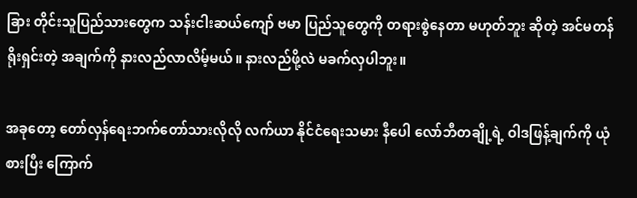ခြား တိုင်းသူပြည်သားတွေက သန်းငါးဆယ်ကျော် ဗမာ ပြည်သူတွေကို တရားစွဲနေတာ မဟုတ်ဘူး ဆိုတဲ့ အင်မတန် ရိုးရှင်းတဲ့ အချက်ကို နားလည်လာလိမ့်မယ်။ နားလည်ဖို့လဲ မခက်လှပါဘူး။

အခုတော့ တော်လှန်ရေးဘက်တော်သားလိုလို ‌လက်ယာ နိုင်ငံရေးသမား နီပေါ လော်ဘီတချို့ရဲ့ ဝါဒဖြန့်ချက်ကို ယုံစားပြီး ကြောက်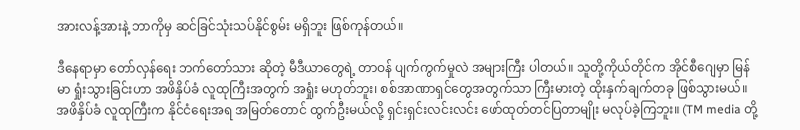အားလန့်အားနဲ့ ဘာကိုမှ ဆင်ခြင်သုံးသပ်နိုင်စွမ်း မရှိဘူး ဖြစ်ကုန်တယ်။

ဒီနေရာမှာ တော်လှန်ရေး ဘက်တော်သား ဆိုတဲ့ မီဒီယာတွေရဲ့ တာဝန် ပျက်ကွက်မှုလဲ အများကြီး ပါတယ်။ သူတို့ကိုယ်တိုင်က အိုင်စီဂျေမှာ မြန်မာ ရှုံးသွားခြင်းဟာ အဖိနှိပ်ခံ လူထုကြီးအတွက် အရှုံး မဟုတ်ဘူး၊ စစ်အာဏာရှင်တွေအတွက်သာ ကြီးမားတဲ့ ထိုးနှက်ချက်တခု ဖြစ်သွားမယ်။ အဖိနှိပ်ခံ လူထုကြီးက နိုင်ငံရေးအရ အမြတ်တောင် ထွက်ဦးမယ်လို့ ရှင်းရှင်းလင်းလင်း ဖော်ထုတ်တင်ပြတာမျိုး မလုပ်ခဲ့ကြဘူး။ (TM media တို့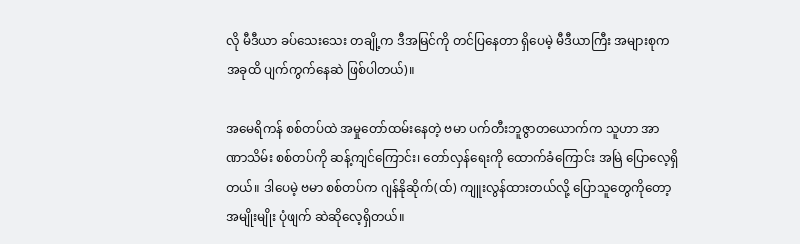လို မီဒီယာ ခပ်သေးသေး တချို့က ဒီအမြင်ကို တင်ပြနေတာ ရှိပေမဲ့ မီဒီယာကြီး အများစုက အခုထိ ပျက်ကွက်နေဆဲ ဖြစ်ပါတယ်)။

အမေရိကန် စစ်တပ်ထဲ အမှုတော်ထမ်းနေတဲ့ ဗမာ ပက်တီးဘူဇွာတယောက်က သူဟာ အာဏာသိမ်း စစ်တပ်ကို ဆန့်ကျင်ကြောင်း၊ တော်လှန်ရေးကို ထောက်ခံကြောင်း အမြဲ ပြောလေ့ရှိတယ်။ ဒါပေမဲ့ ဗမာ စစ်တပ်က ဂျန်နိုဆိုက်(ထ်) ကျူးလွန်ထားတယ်လို့ ပြောသူတွေကိုတော့ အမျိုးမျိုး ပုံဖျက် ဆဲဆိုလေ့ရှိတယ်။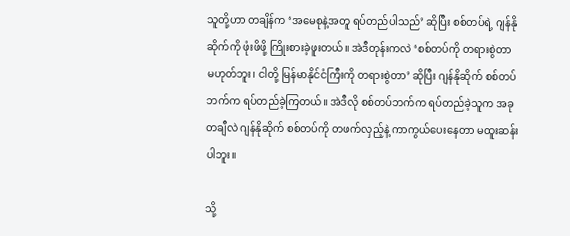သူတို့ဟာ တချိန်က ‘အမေစုနဲ့အတူ ရပ်တည်ပါသည်’ ဆိုပြီး စစ်တပ်ရဲ့ ဂျန်နိုဆိုက်ကို ဖုံးဖိဖို့ ကြိုးစားခဲ့ဖူးတယ်။ အဲဒီတုန်းကလဲ ‘စစ်တပ်ကို တရားစွဲတာ မဟုတ်ဘူး၊ ငါတို့ မြန်မာနိုင်ငံကြီးကို တရားစွဲတာ’ ဆိုပြီး ဂျန်နိုဆိုက် စစ်တပ်ဘက်က ရပ်တည်ခဲ့ကြတယ်။ အဲဒီလို စစ်တပ်ဘက်က ရပ်တည်ခဲ့သူက အခုတချီလဲ ဂျန်နိုဆိုက် စစ်တပ်ကို တဖက်လှည့်နဲ့ ကာကွယ်ပေးနေတာ မထူးဆန်းပါဘူး။

သို့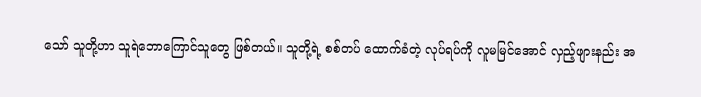သော် သူတို့ဟာ သူရဲဘောကြောင်သူတွေ ဖြစ်တယ်။ သူတို့ရဲ့ စစ်တပ် ထောက်ခံတဲ့ လုပ်ရပ်ကို လူမမြင်အောင် လှည့်ဖျားနည်း အ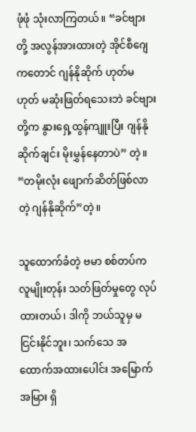ဖုံဖုံ သုံးလာကြတယ်။ “ခင်ဗျားတို့ အလွန်အားထားတဲ့ အိုင်စီဂျေကတောင် ဂျန်နိုဆိုက် ဟုတ်မဟုတ် မဆုံးဖြတ်ရသေးဘဲ ခင်ဗျားတို့က နွားရှေ့ထွန်ကျူးပြီး ဂျန်နိုဆိုက်ချင်း မိုးမွှန်နေတာပဲ” တဲ့။ “တမိုးလုံး ဖျောက်ဆိတ်ဖြစ်လာတဲ့ ဂျန်နိုဆိုက်”တဲ့။

သူထောက်ခံတဲ့ ဗမာ စစ်တပ်က လူမျိုးတုန်း သတ်ဖြတ်မှုတွေ လုပ်ထားတယ်၊ ဒါကို ဘယ်သူမှ မငြင်းနိုင်ဘူး၊ သက်သေ အထောက်အထားပေါင်း အမြောက်အမြား ရှိ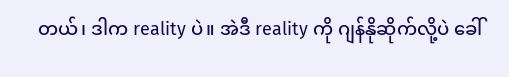တယ်၊ ဒါက reality ပဲ။ အဲဒီ reality ကို ဂျန်နိုဆိုက်လို့ပဲ ခေါ်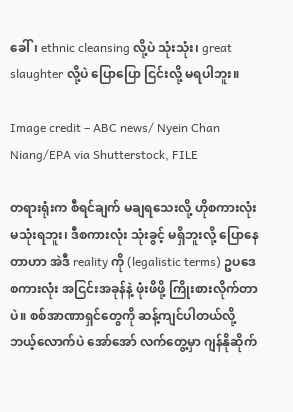ခေါ်၊ ethnic cleansing လို့ပဲ သုံးသုံး၊ great slaughter လို့ပဲ ပြောပြော ငြင်းလို့ မရပါဘူး။

Image credit – ABC news/ Nyein Chan Niang/EPA via Shutterstock, FILE

တရားရုံးက စီရင်ချက် မချရသေးလို့ ဟိုစကားလုံး မသုံးရဘူး၊ ဒီစကားလုံး သုံးခွင့် မရှိဘူးလို့ ပြောနေတာဟာ အဲဒီ reality ကို (legalistic terms) ဥပဒေ စကားလုံး အငြင်းအခုန်နဲ့ ဖုံးဖိဖို့ ကြိုးစားလိုက်တာပဲ။ စစ်အာဏာရှင်တွေကို ဆန့်ကျင်ပါတယ်လို့ ဘယ့်လောက်ပဲ အော်အော် လက်တွေ့မှာ ဂျန်နိုဆိုက်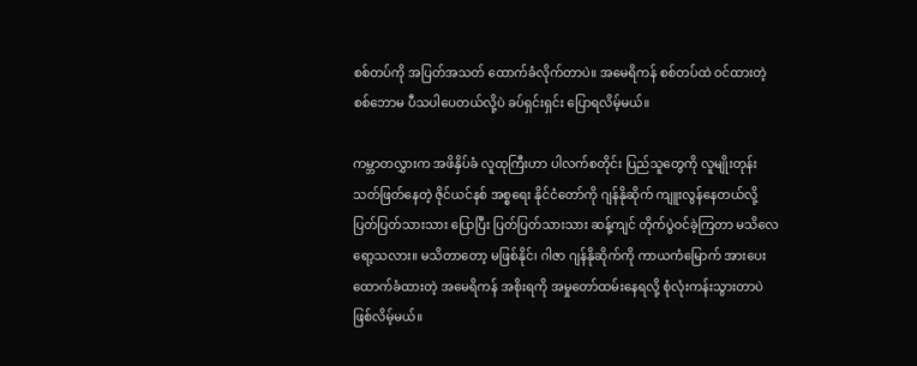စစ်တပ်ကို အပြတ်အသတ် ထောက်ခံလိုက်တာပဲ။ အမေရိကန် စစ်တပ်ထဲ ဝင်ထားတဲ့ စစ်ဘောမ ပီသပါပေတယ်လို့ပဲ ခပ်ရှင်းရှင်း ပြောရလိမ့်မယ်။

ကမ္ဘာတလွှားက အဖိနှိပ်ခံ လူထုကြီးဟာ ပါလက်စတိုင်း ပြည်သူတွေကို လူမျိုးတုန်း သတ်ဖြတ်နေတဲ့ ဇိုင်ယင်နစ် အစ္စရေး နိုင်ငံတော်ကို ဂျန်နိုဆိုက် ကျူးလွန်နေတယ်လို့ ပြတ်ပြတ်သားသား ပြောပြီး ပြတ်ပြတ်သားသား ဆန့်ကျင် တိုက်ပွဲဝင်ခဲ့ကြတာ မသိလေရော့သလား။ မသိတာတော့ မဖြစ်နိုင်၊ ဂါဇာ ဂျန်နိုဆိုက်ကို ကာယကံမြောက် အားပေးထောက်ခံထားတဲ့ အမေရိကန် အစိုးရကို အမှုတော်ထမ်းနေရလို့ စုံလုံးကန်းသွားတာပဲ ဖြစ်လိမ့်မယ်။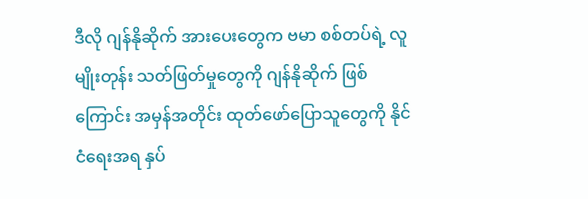ဒီလို ဂျန်နိုဆိုက် အားပေးတွေက ဗမာ စစ်တပ်ရဲ့ လူမျိုးတုန်း သတ်ဖြတ်မှုတွေကို ဂျန်နိုဆိုက် ဖြစ်ကြောင်း အမှန်အတိုင်း ထုတ်ဖော်ပြောသူတွေကို နိုင်ငံရေးအရ နှပ်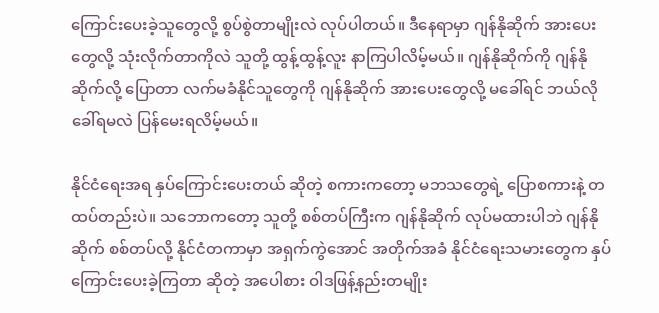ကြောင်းပေးခဲ့သူတွေလို့ စွပ်စွဲတာမျိုးလဲ လုပ်ပါတယ်။ ဒီနေရာမှာ ဂျန်နိုဆိုက် အားပေးတွေလို့ သုံးလိုက်တာကိုလဲ သူတို့ ထွန့်ထွန့်လူး နာကြပါလိမ့်မယ်။ ဂျန်နိုဆိုက်ကို ဂျန်နိုဆိုက်လို့ ပြောတာ လက်မခံနိုင်သူတွေကို ဂျန်နိုဆိုက် အားပေးတွေလို့ မခေါ်ရင် ဘယ်လို ခေါ်ရမလဲ ပြန်မေးရလိမ့်မယ်။

နိုင်ငံရေးအရ နှပ်ကြောင်းပေးတယ် ဆိုတဲ့ စကားကတော့ မဘသတွေရဲ့ ပြောစကားနဲ့ တထပ်တည်းပဲ။ သဘောကတော့ သူတို့ စစ်တပ်ကြီးက ဂျန်နိုဆိုက် လုပ်မထားပါဘဲ ဂျန်နိုဆိုက် စစ်တပ်လို့ နိုင်ငံတကာမှာ အရှက်ကွဲအောင် အတိုက်အခံ နိုင်ငံရေးသမားတွေက နှပ်ကြောင်းပေးခဲ့ကြတာ ဆိုတဲ့ အပေါစား ဝါဒဖြန့်နည်းတမျိုး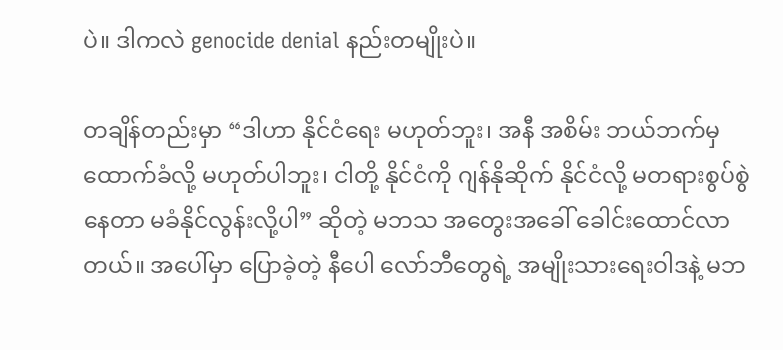ပဲ။ ဒါကလဲ genocide denial နည်းတမျိုးပဲ။

တချိန်တည်းမှာ “ဒါဟာ နိုင်ငံရေး မဟုတ်ဘူး၊ အနီ အစိမ်း ဘယ်ဘက်မှ ထောက်ခံလို့ မဟုတ်ပါဘူး၊ ငါတို့ နိုင်ငံကို ဂျန်နိုဆိုက် နိုင်ငံလို့ မတရားစွပ်စွဲနေတာ မခံနိုင်လွန်းလို့ပါ” ဆိုတဲ့ မဘသ အတွေးအခေါ် ခေါင်းထောင်လာတယ်။ အပေါ်မှာ ပြောခဲ့တဲ့ နီပေါ လော်ဘီတွေရဲ့ အမျိုးသားရေးဝါဒနဲ့ မဘ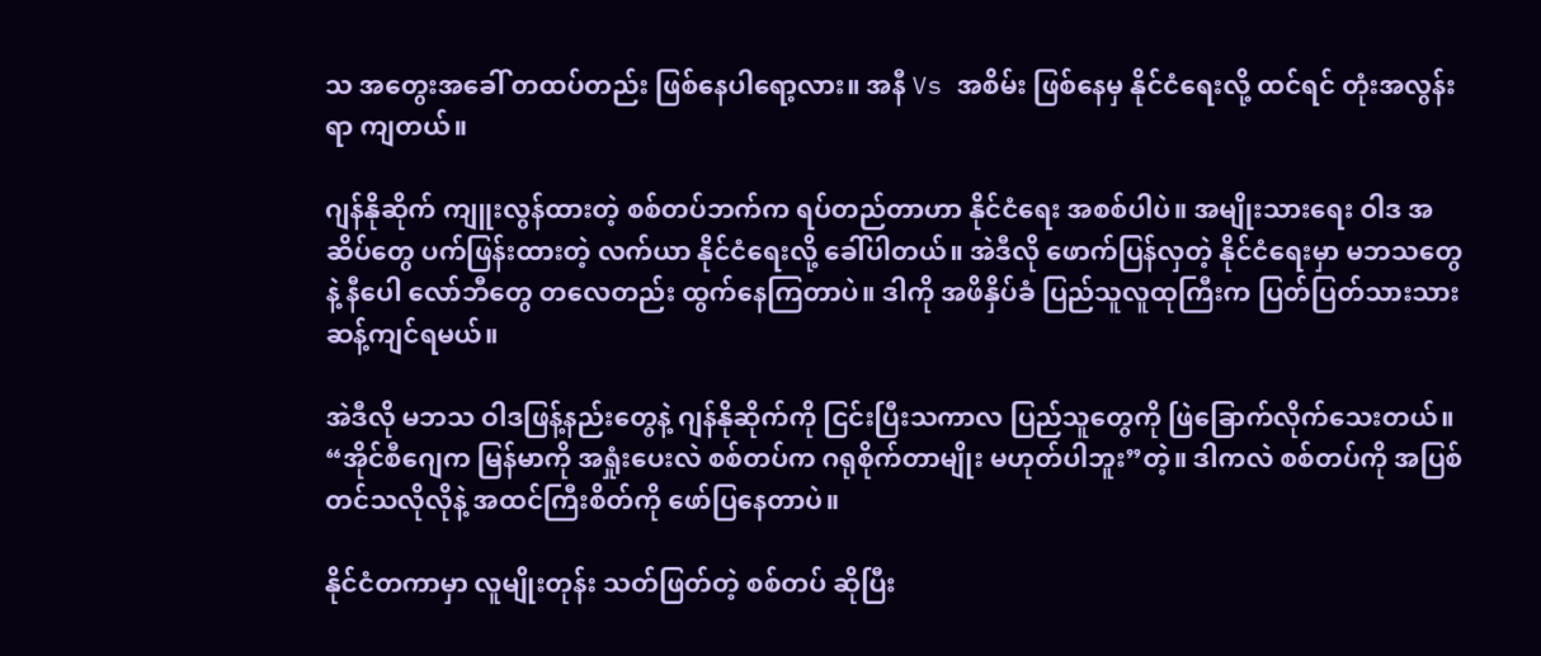သ အတွေးအခေါ် တထပ်တည်း ဖြစ်နေပါရော့လား။ အနီ Vs အစိမ်း ဖြစ်နေမှ နိုင်ငံရေးလို့ ထင်ရင် တုံးအလွန်းရာ ကျတယ်။

ဂျန်နိုဆိုက် ကျူးလွန်ထားတဲ့ စစ်တပ်ဘက်က ရပ်တည်တာဟာ နိုင်ငံရေး အစစ်ပါပဲ။ အမျိုးသားရေး ဝါဒ အဆိပ်တွေ ပက်ဖြန်းထားတဲ့ လက်ယာ နိုင်ငံရေးလို့ ခေါ်ပါတယ်။ အဲဒီလို ဖောက်ပြန်လှတဲ့ နိုင်ငံရေးမှာ မဘသတွေနဲ့ နီပေါ လော်ဘီတွေ တလေတည်း ထွက်နေကြတာပဲ။ ဒါကို အဖိနှိပ်ခံ ပြည်သူလူထုကြီးက ပြတ်ပြတ်သားသား ဆန့်ကျင်ရမယ်။

အဲဒီလို မဘသ ဝါဒဖြန့်နည်းတွေနဲ့ ဂျန်နိုဆိုက်ကို ငြင်းပြီးသကာလ ပြည်သူတွေကို ဖြဲခြောက်လိုက်သေးတယ်။ “အိုင်စီဂျေက မြန်မာကို အရှုံးပေးလဲ စစ်တပ်က ဂရုစိုက်တာမျိုး မဟုတ်ပါဘူး”တဲ့။ ဒါကလဲ စစ်တပ်ကို အပြစ်တင်သလိုလိုနဲ့ အထင်ကြီးစိတ်ကို ဖော်ပြနေတာပဲ။

နိုင်ငံတကာမှာ လူမျိုးတုန်း သတ်ဖြတ်တဲ့ စစ်တပ် ဆိုပြီး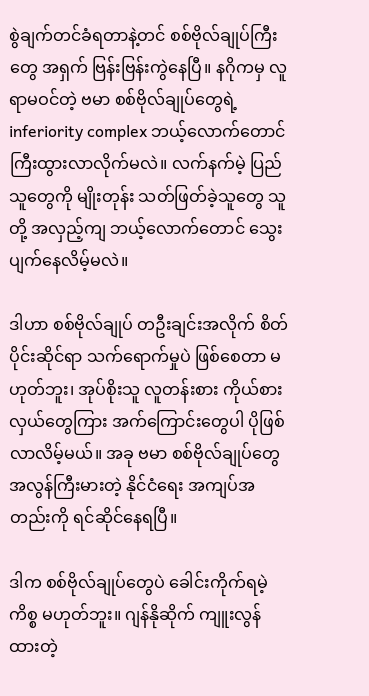စွဲချက်တင်ခံရတာနဲ့တင် စစ်ဗိုလ်ချုပ်ကြီးတွေ အရှက် ဗြန်းဗြန်းကွဲနေပြီ။ နဂိုကမှ လူရာမဝင်တဲ့ ဗမာ စစ်ဗိုလ်ချုပ်တွေရဲ့ inferiority complex ဘယ့်လောက်တောင် ကြီးထွားလာလိုက်မလဲ။ လက်နက်မဲ့ ပြည်သူတွေကို မျိုးတုန်း သတ်ဖြတ်ခဲ့သူတွေ သူတို့ အလှည့်ကျ ဘယ့်လောက်တောင် သွေးပျက်နေလိမ့်မလဲ။

ဒါဟာ စစ်ဗိုလ်ချုပ် တဦးချင်းအလိုက် စိတ်ပိုင်းဆိုင်ရာ သက်ရောက်မှုပဲ ဖြစ်စေတာ မဟုတ်ဘူး၊ အုပ်စိုးသူ လူတန်းစား ကိုယ်စားလှယ်တွေကြား အက်ကြောင်းတွေပါ ပိုဖြစ်လာလိမ့်မယ်။ အခု ဗမာ စစ်ဗိုလ်ချုပ်တွေ အလွန်ကြီးမားတဲ့ နိုင်ငံရေး အကျပ်အတည်းကို ရင်ဆိုင်နေရပြီ။

ဒါက စစ်ဗိုလ်ချုပ်တွေပဲ ခေါင်းကိုက်ရမဲ့ ကိစ္စ မဟုတ်ဘူး။ ဂျန်နိုဆိုက် ကျူးလွန်ထားတဲ့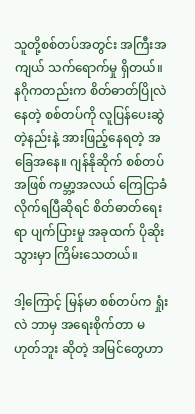သူတို့စစ်တပ်အတွင်း အကြီးအကျယ် သက်ရောက်မှု ရှိတယ်။ နဂိုကတည်းက စိတ်ဓာတ်ပြိုလဲနေတဲ့ စစ်တပ်ကို လူပြန်ပေးဆွဲတဲ့နည်းနဲ့ အားဖြည့်နေရတဲ့ အခြေအနေ။ ဂျန်နိုဆိုက် စစ်တပ်အဖြစ် ကမ္ဘာ့အလယ် ကြေငြာခံလိုက်ရပြီဆိုရင် စိတ်ဓာတ်ရေးရာ ပျက်ပြားမှု အခုထက် ပိုဆိုးသွားမှာ ကြိမ်းသေတယ်။

ဒါ့ကြောင့် မြန်မာ စစ်တပ်က ရှုံးလဲ ဘာမှ အရေးစိုက်တာ မဟုတ်ဘူး ဆိုတဲ့ အမြင်တွေဟာ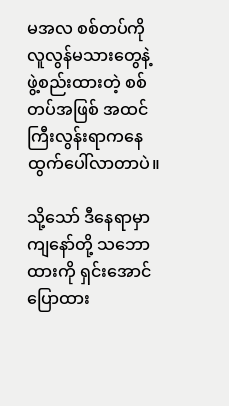မအလ စစ်တပ်ကို လူလွန်မသားတွေနဲ့ ဖွဲ့စည်းထားတဲ့ စစ်တပ်အဖြစ် အထင်ကြီးလွန်းရာကနေ ထွက်ပေါ်လာတာပဲ။

သို့သော် ဒီနေရာမှာ ကျနော်တို့ သဘောထားကို ရှင်းအောင် ပြောထား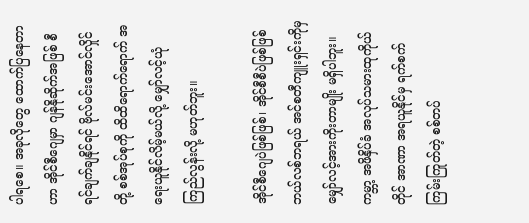ပါရစေ။ အခုလိုတွေ ထောက်ပြနေတာဟာ အိုင်စီဂျေမှာ ဂျန်နိုဆိုက်အဖြစ် စီရင်ချက်ချနိုင်ရင် ဗိုလ်မင်းအောင်လှိုင်တို့ စစ်အုပ်စုကို ထိထိရောက်ရောက် အရေးယူနိုင်လိမ့်မယ်လို့ မျှော်လင့်ယုံကြည်လွန်းလို့ မဟုတ်ဘူး။

အိုင်စီဂျေပဲဖြစ်ဖြစ်၊ အိုင်စီစီပဲဖြစ်ဖြစ် ဘယ်လစ်ဘရယ် အင်စတီကျူးရှင်းကိုမှ မျှော်လင့်အားကိုးတာမျိုး မရှိပါဘူး။ ကမ္ဘာ့ အဖိနှိပ်ခံ အလုပ်သမားထုကိုယ်တိုင် အာဏာ အရယူနိုင်မှ ရက်စက်ကြမ်းကြုတ်တဲ့ စစ်တပ်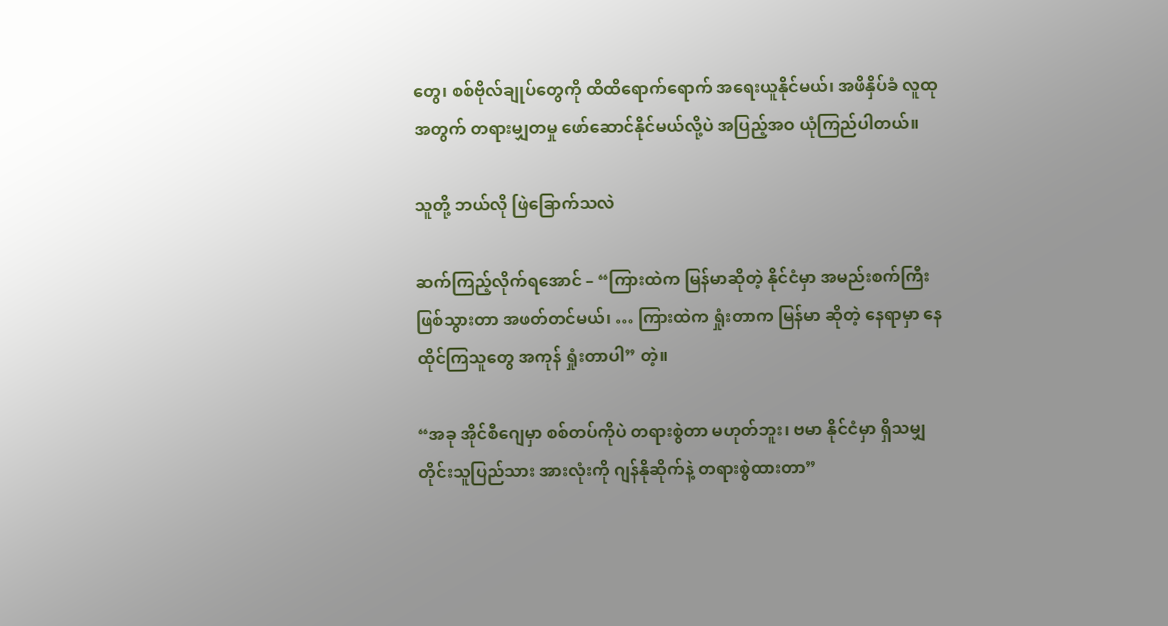တွေ၊ စစ်ဗိုလ်ချုပ်တွေကို ထိထိရောက်ရောက် အရေးယူနိုင်မယ်၊ အဖိနှိပ်ခံ လူထုအတွက် တရားမျှတမှု ဖော်ဆောင်နိုင်မယ်လို့ပဲ အပြည့်အဝ ယုံကြည်ပါတယ်။

သူတို့ ဘယ်လို ဖြဲခြောက်သလဲ

ဆက်ကြည့်လိုက်ရအောင် – “ကြားထဲက မြန်မာဆိုတဲ့ နိုင်ငံမှာ အမည်းစက်ကြီး ဖြစ်သွားတာ အဖတ်တင်မယ်၊ … ကြားထဲက ရှုံးတာက မြန်မာ ဆိုတဲ့ နေရာမှာ နေထိုင်ကြသူတွေ အကုန် ရှုံးတာပါ” တဲ့။

“အခု အိုင်စီဂျေမှာ စစ်တပ်ကိုပဲ တရားစွဲတာ မဟုတ်ဘူး၊ ဗမာ နိုင်ငံမှာ ရှိသမျှ တိုင်းသူပြည်သား အားလုံးကို ဂျန်နိုဆိုက်နဲ့ တရားစွဲထားတာ”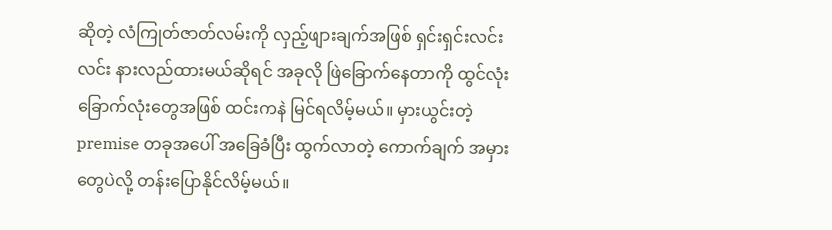ဆိုတဲ့ လံကြုတ်ဇာတ်လမ်းကို လှည့်ဖျားချက်အဖြစ် ရှင်းရှင်းလင်းလင်း နားလည်ထားမယ်ဆိုရင် အခုလို ဖြဲခြောက်နေတာကို ထွင်လုံး ခြောက်လုံးတွေအဖြစ် ထင်းကနဲ မြင်ရလိမ့်မယ်။ မှားယွင်းတဲ့ premise တခုအပေါ် အခြေခံပြီး ထွက်လာတဲ့ ကောက်ချက် အမှားတွေပဲလို့ တန်းပြောနိုင်လိမ့်မယ်။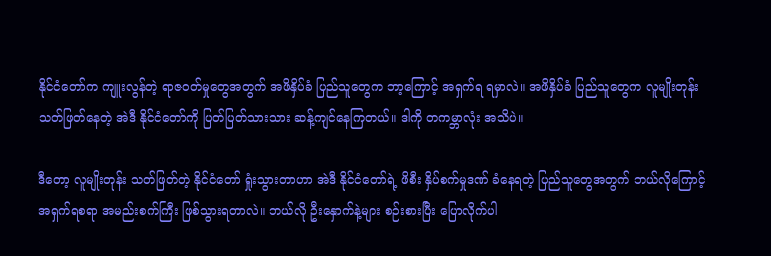နိုင်ငံတော်က ကျူးလွန်တဲ့ ရာဇဝတ်မှုတွေအတွက် အဖိနှိပ်ခံ ပြည်သူတွေက ဘာ့ကြောင့် အရှက်ရ ရမှာလဲ။ အဖိနှိပ်ခံ ပြည်သူတွေက လူမျိုးတုန်း သတ်ဖြတ်နေတဲ့ အဲဒီ နိုင်ငံတော်ကို ပြတ်ပြတ်သားသား ဆန့်ကျင်နေကြတယ်။ ဒါကို တကမ္ဘာလုံး အသိပဲ။

ဒီတော့ လူမျိုးတုန်း သတ်ဖြတ်တဲ့ နိုင်ငံတော် ရှုံးသွားတာဟာ အဲဒီ နိုင်ငံတော်ရဲ့ ဖိစီး နှိပ်စက်မှုဒဏ် ခံနေရတဲ့ ပြည်သူတွေအတွက် ဘယ်လိုကြောင့် အရှက်ရစရာ အမည်းစက်ကြီး ဖြစ်သွားရတာလဲ။ ဘယ်လို ဦးနှောက်နဲ့များ စဉ်းစားပြီး ပြောလိုက်ပါ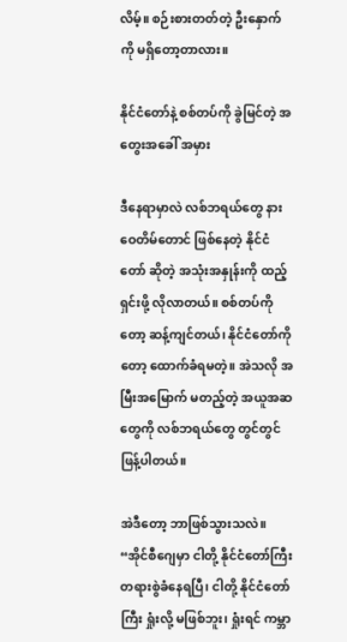လိမ့်။ စဉ်းစားတတ်တဲ့ ဦးနှောက်ကို မရှိတော့တာလား။

နိုင်ငံတော်နဲ့ စစ်တပ်ကို ခွဲမြင်တဲ့ အတွေးအခေါ် အမှား

ဒီနေရာမှာလဲ လစ်ဘရယ်တွေ နားဝေတိမ်တောင် ဖြစ်နေတဲ့ နိုင်ငံတော် ဆိုတဲ့ အသုံးအနှုန်းကို ထည့်ရှင်းဖို့ လိုလာတယ်။ စစ်တပ်ကိုတော့ ဆန့်ကျင်တယ်၊ နိုင်ငံတော်ကိုတော့ ထောက်ခံရမတဲ့။ အဲသလို အမြီးအမြောက် မတည့်တဲ့ အယူအဆတွေကို လစ်ဘရယ်တွေ တွင်တွင်ဖြန့်ပါတယ်။

အဲဒီတော့ ဘာဖြစ်သွားသလဲ။ “အိုင်စီဂျေမှာ ငါတို့ နိုင်ငံတော်ကြီး တရားစွဲခံနေရပြီ၊ ငါတို့ နိုင်ငံတော်ကြီး ရှုံးလို့ မဖြစ်ဘူး၊ ရှုံးရင် ကမ္ဘာ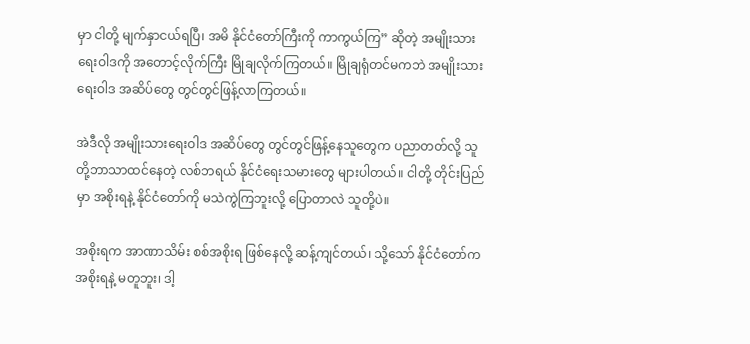မှာ ငါတို့ မျက်နှာငယ်ရပြီ၊ အမိ နိုင်ငံတော်ကြီးကို ကာကွယ်ကြ” ဆိုတဲ့ အမျိုးသားရေးဝါဒကို အတောင့်လိုက်ကြီး မြိုချလိုက်ကြတယ်။ မြိုချရုံတင်မကဘဲ အမျိုးသားရေးဝါဒ အဆိပ်တွေ တွင်တွင်ဖြန့်လာကြတယ်။

အဲဒီလို အမျိုးသားရေးဝါဒ အဆိပ်တွေ တွင်တွင်ဖြန့်နေသူတွေက ပညာတတ်လို့ သူတို့ဘာသာထင်နေတဲ့ လစ်ဘရယ် နိုင်ငံရေးသမားတွေ များပါတယ်။ ငါတို့ တိုင်းပြည်မှာ အစိုးရနဲ့ နိုင်ငံတော်ကို မသဲကွဲကြဘူးလို့ ပြောတာလဲ သူတို့ပဲ။

အစိုးရက အာဏာသိမ်း စစ်အစိုးရ ဖြစ်နေလို့ ဆန့်ကျင်တယ်၊ သို့သော် နိုင်ငံတော်က အစိုးရနဲ့ မတူဘူး၊ ဒါ့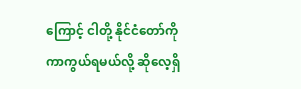ကြောင့် ငါတို့ နိုင်ငံတော်ကို ကာကွယ်ရမယ်လို့ ဆိုလေ့ရှိ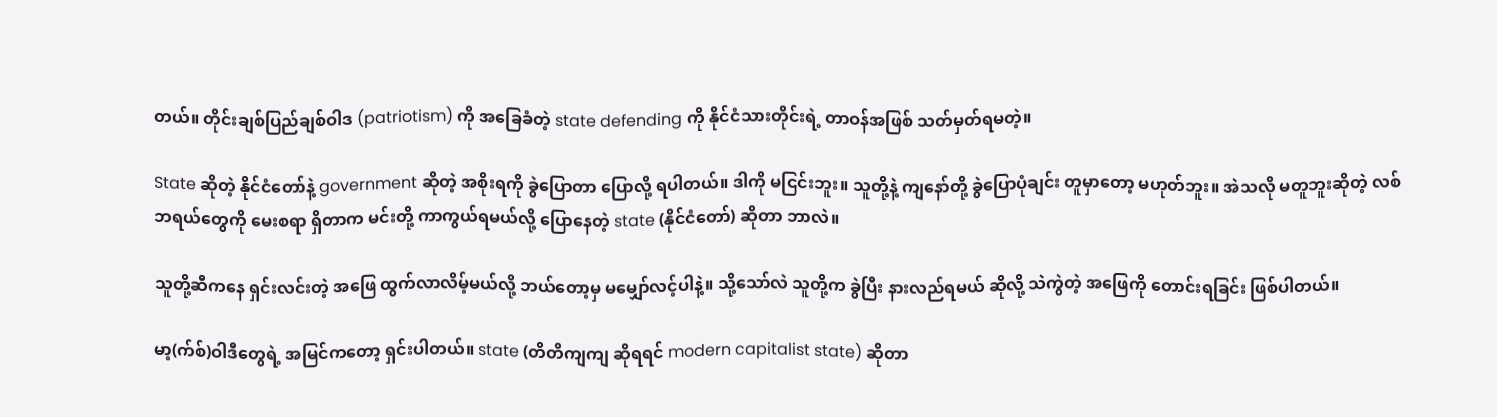တယ်။ တိုင်းချစ်ပြည်ချစ်ဝါဒ (patriotism) ကို အခြေခံတဲ့ state defending ကို နိုင်ငံသားတိုင်းရဲ့ တာဝန်အဖြစ် သတ်မှတ်ရမတဲ့။

State ဆိုတဲ့ နိုင်ငံတော်နဲ့ government ဆိုတဲ့ အစိုးရကို ခွဲပြောတာ ပြောလို့ ရပါတယ်။ ဒါကို မငြင်းဘူး။ သူတို့နဲ့ ကျနော်တို့ ခွဲပြောပုံချင်း တူမှာတော့ မဟုတ်ဘူး။ အဲသလို မတူဘူးဆိုတဲ့ လစ်ဘရယ်တွေကို မေးစရာ ရှိတာက မင်းတို့ ကာကွယ်ရမယ်လို့ ပြောနေတဲ့ state (နိုင်ငံတော်) ဆိုတာ ဘာလဲ။

သူတို့ဆီကနေ ရှင်းလင်းတဲ့ အဖြေ ထွက်လာလိမ့်မယ်လို့ ဘယ်တော့မှ မမျှော်လင့်ပါနဲ့။ သို့သော်လဲ သူတို့က ခွဲပြီး နားလည်ရမယ် ဆိုလို့ သဲကွဲတဲ့ အဖြေကို တောင်းရခြင်း ဖြစ်ပါတယ်။

မာ့(က်စ်)ဝါဒီတွေရဲ့ အမြင်ကတော့ ရှင်းပါတယ်။ state (တိတိကျကျ ဆိုရရင် modern capitalist state) ဆိုတာ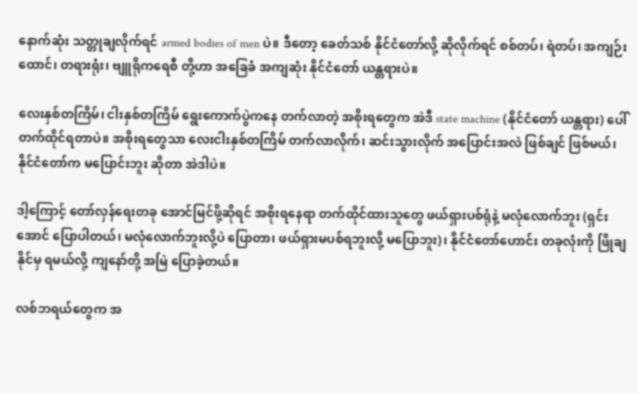နောက်ဆုံး သတ္တုချလိုက်ရင် armed bodies of men ပဲ။ ဒီတော့ ခေတ်သစ် နိုင်ငံတော်လို့ ဆိုလိုက်ရင် စစ်တပ်၊ ရဲတပ်၊ အကျဉ်းထောင်၊ တရားရုံး၊ ဗျူရိုကရေစီ တို့ဟာ အခြေခံ အကျဆုံး နိုင်ငံတော် ယန္တရားပဲ။

လေးနှစ်တကြိမ်၊ ငါးနှစ်တကြိမ် ရွေးကောက်ပွဲကနေ တက်လာတဲ့ အစိုးရတွေက အဲဒီ state machine (နိုင်ငံတော် ယန္တရား) ပေါ် တက်ထိုင်ရတာပဲ။ အစိုးရတွေသာ လေးငါးနှစ်တကြိမ် တက်လာလိုက်၊ ဆင်းသွားလိုက် အပြောင်းအလဲ ဖြစ်ချင် ဖြစ်မယ်၊ နိုင်ငံတော်က မပြောင်းဘူး ဆိုတာ အဲဒါပဲ။

ဒါ့ကြောင့် တော်လှန်ရေးတခု အောင်မြင်ဖို့ဆိုရင် အစိုးရနေရာ တက်ထိုင်ထားသူတွေ ဖယ်ရှားပစ်ရုံနဲ့ မလုံလောက်ဘူး (ရှင်းအောင် ပြောပါတယ်၊ မလုံလောက်ဘူးလို့ပဲ ပြောတာ၊ ဖယ်ရှားမပစ်ရဘူးလို့ မပြောဘူး)၊ နိုင်ငံတော်ဟောင်း တခုလုံးကို ဖြိုချနိုင်မှ ရမယ်လို့ ကျနော်တို့ အမြဲ ပြောခဲ့တယ်။

လစ်ဘရယ်တွေက အ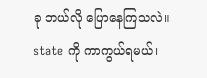ခု ဘယ်လို ပြောနေကြသလဲ။ state ကို ကာကွယ်ရမယ်၊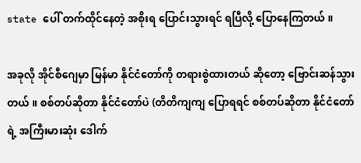state ပေါ် တက်ထိုင်နေတဲ့ အစိုးရ ပြောင်းသွားရင် ရပြီလို့ ပြောနေကြတယ်။

အခုလို အိုင်စီဂျေမှာ မြန်မာ နိုင်ငံတော်ကို တရားစွဲထားတယ် ဆိုတော့ ဗြောင်းဆန်သွားတယ်။ စစ်တပ်ဆိုတာ နိုင်ငံတော်ပဲ (တိတိကျကျ ပြောရရင် စစ်တပ်ဆိုတာ နိုင်ငံတော်ရဲ့ အကြီးမားဆုံး ဒေါက်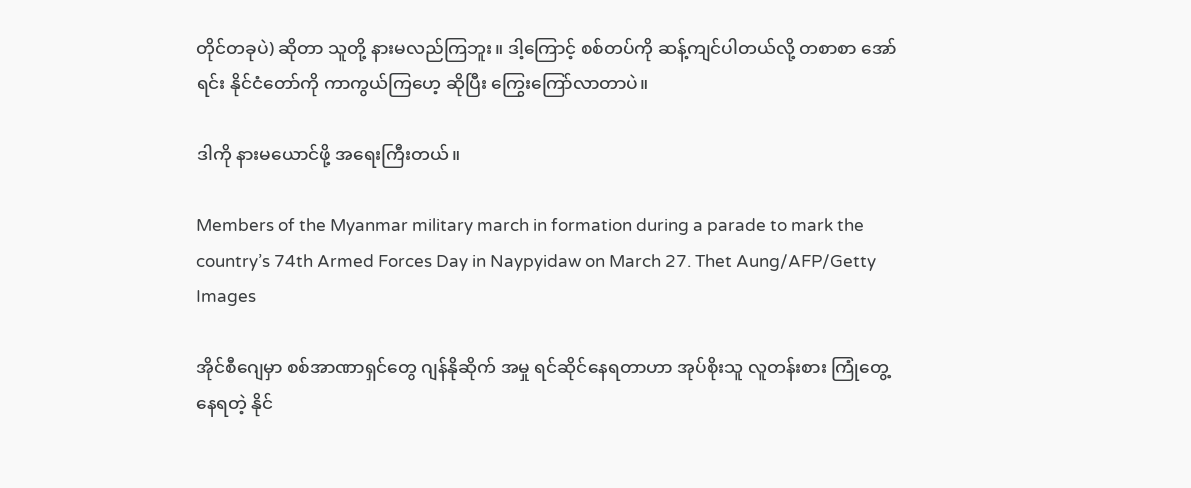တိုင်တခုပဲ) ဆိုတာ သူတို့ နားမလည်ကြဘူး။ ဒါ့ကြောင့် စစ်တပ်ကို ဆန့်ကျင်ပါတယ်လို့ တစာစာ အော်ရင်း နိုင်ငံတော်ကို ကာကွယ်ကြဟေ့ ဆိုပြီး ကြွေးကြော်လာတာပဲ။

ဒါကို နားမယောင်ဖို့ အရေးကြီးတယ်။

Members of the Myanmar military march in formation during a parade to mark the country’s 74th Armed Forces Day in Naypyidaw on March 27. Thet Aung/AFP/Getty Images

အိုင်စီဂျေမှာ စစ်အာဏာရှင်တွေ ဂျန်နိုဆိုက် အမှု ရင်ဆိုင်နေရတာဟာ အုပ်စိုးသူ လူတန်းစား ကြုံတွေ့နေရတဲ့ နိုင်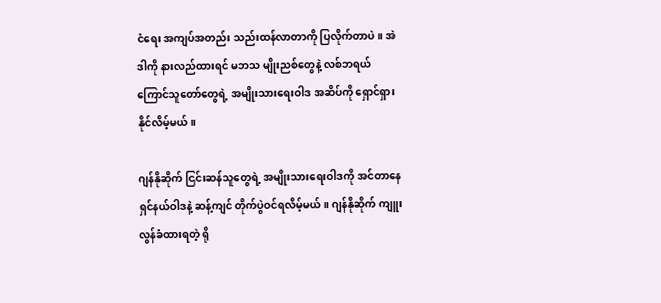ငံရေး အကျပ်အတည်း သည်းထန်လာတာကို ပြလိုက်တာပဲ။ အဲဒါကို နားလည်ထားရင် မဘသ မျိုးညစ်တွေနဲ့ လစ်ဘရယ် ကြောင်သူတော်တွေရဲ့ အမျိုးသားရေးဝါဒ အဆိပ်ကို ရှောင်ရှားနိုင်လိမ့်မယ်။

ဂျန်နိုဆိုက် ငြင်းဆန်သူတွေရဲ့ အမျိုးသားရေးဝါဒကို အင်တာနေရှင်နယ်ဝါဒနဲ့ ဆန့်ကျင် တိုက်ပွဲဝင်ရလိမ့်မယ်။ ဂျန်နိုဆိုက် ကျူးလွန်ခံထားရတဲ့ ရို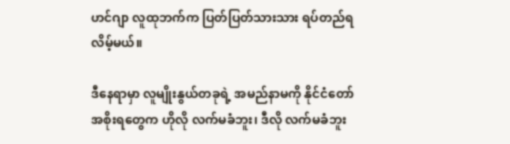ဟင်ဂျာ လူထုဘက်က ပြတ်ပြတ်သားသား ရပ်တည်ရလိမ့်မယ်။

ဒီနေရာမှာ လူမျိုးနွယ်တခုရဲ့ အမည်နာမကို နိုင်ငံတော် အစိုးရတွေက ဟိုလို လက်မခံဘူး၊ ဒီလို လက်မခံဘူး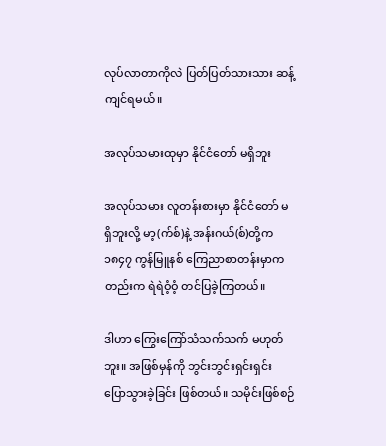လုပ်လာတာကိုလဲ ပြတ်ပြတ်သားသား ဆန့်ကျင်ရမယ်။

အလုပ်သမားထုမှာ နိုင်ငံတော် မရှိဘူး

အလုပ်သမား လူတန်းစားမှာ နိုင်ငံတော် မရှိဘူးလို့ မာ့(က်စ်)နဲ့ အန်းဂယ်(စ်)တို့က ၁၈၄၇ ကွန်မြူနစ် ကြေညာစာတန်းမှာကတည်းက ရဲရဲဝံ့ဝံ့ တင်ပြခဲ့ကြတယ်။

ဒါဟာ ကြွေးကြော်သံသက်သက် မဟုတ်ဘူး။ အဖြစ်မှန်ကို ဘွင်းဘွင်းရှင်းရှင်း ပြောသွားခဲ့ခြင်း ဖြစ်တယ်။ သမိုင်းဖြစ်စဉ်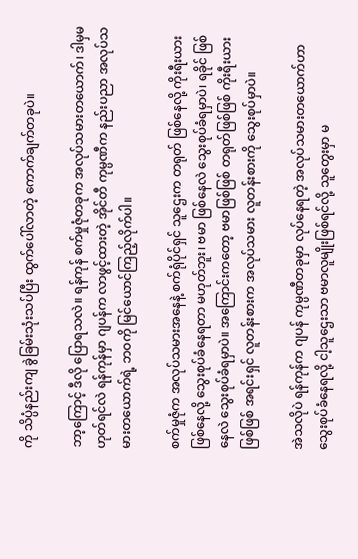ကို သိပ္ပံနည်းကျ ခွဲခြမ်းသုံးသပ်ပြီး ထွက်ပေါ်လာတဲ့ ကောက်ချက်တခုပဲ။

ဘာ့ကြောင့် ဒီလို ပြောရသလဲ။ ရန်ကုန် စက်မှုဇုံတခုက အလုပ်သမားတယောက်၊ ဒါမှမဟုတ်ရင်လဲ ရန်ကုန်မှာ ဂျပန်က လာဖွင့်ထားတဲ့ အိုင်တီ ကုမ္ပဏီက နည်းပညာ အလုပ်သမားတယောက်ရဲ့ ဘဝကို မြင်ယောင်ကြည့်လိုက်ပါ။

စက်မှုဇုံက အလုပ်သမားအနေနဲ့ စက်ရုံပိုင်ရှင် သူဌေးက တရုတ် ဖြစ်နေလို့ ကိုးရီးယား ဖြစ်နေလို့ သွေးစုပ်ခံနေရတာ မဟုတ်ဘူး၊ ဗမာ ဖြစ်နေလဲ သွေးစုပ်ခံရမှာပဲ၊ ရခိုင် ဖြစ်နေလဲ သွေးစုပ်ခံရမှာပဲ။ အကြောင်းကတော့ ဗမာဖြစ်ဖြစ် တရုတ်ဖြစ်ဖြစ် ကိုးရီးယားဖြစ်ဖြစ် အရင်းရှင် လူတန်းစားက အလုပ်သမား လူတန်းစားကို သွေးစုပ်မှာပဲ။

အဲသလိုပဲ ရန်ကုန်က ဂျပန် ကုမ္ပဏီတခုမှာ လုပ်နေရတဲ့ အလုပ်သမားတယောက်ဟာ သွေးစုပ်ခံနေရလို့ ငါ့သူဌေးသာ ဗမာလူမျိုးဖြစ်ရင်လို့ သူတွေးမှာ မ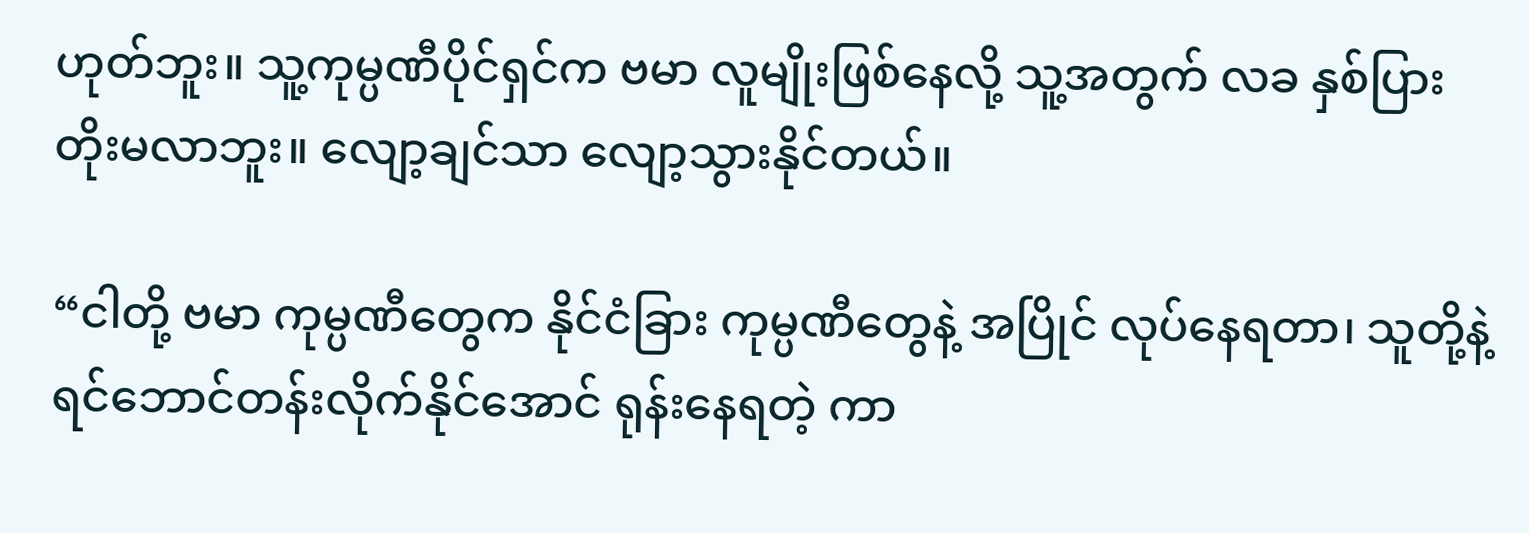ဟုတ်ဘူး။ သူ့ကုမ္ပဏီပိုင်ရှင်က ဗမာ လူမျိုးဖြစ်နေလို့ သူ့အတွက် လခ နှစ်ပြား တိုးမလာဘူး။ လျော့ချင်သာ လျော့သွားနိုင်တယ်။

“ငါတို့ ဗမာ ကုမ္ပဏီတွေက နိုင်ငံခြား ကုမ္ပဏီတွေနဲ့ အပြိုင် လုပ်နေရတာ၊ သူတို့နဲ့ ရင်ဘောင်တန်းလိုက်နိုင်အောင် ရုန်းနေရတဲ့ ကာ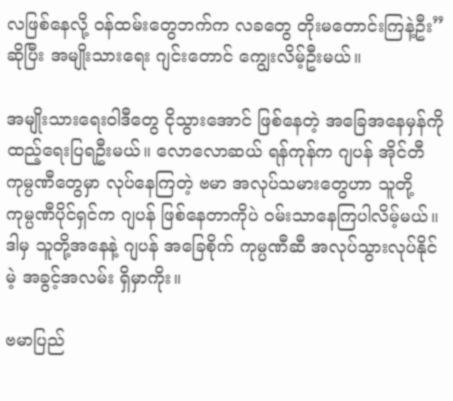လဖြစ်နေလို့ ဝန်ထမ်းတွေဘက်က လခတွေ တိုးမတောင်းကြနဲ့ဦး” ဆိုပြီး အမျိုးသားရေး ဂျင်းတောင် ကျွေးလိမ့်ဦးမယ်။

အမျိုးသားရေးဝါဒီတွေ ငိုသွားအောင် ဖြစ်နေတဲ့ အခြေအနေမှန်ကို ထည့်ရေးပြရဦးမယ်။ လောလောဆယ် ရန်ကုန်က ဂျပန် အိုင်တီ ကုမ္ပဏီတွေမှာ လုပ်နေကြတဲ့ ဗမာ အလုပ်သမားတွေဟာ သူတို့ ကုမ္ပဏီပိုင်ရှင်က ဂျပန် ဖြစ်နေတာကိုပဲ ဝမ်းသာနေကြပါလိမ့်မယ်။ ဒါမှ သူတို့အနေနဲ့ ဂျပန် အခြေစိုက် ကုမ္ပဏီဆီ အလုပ်သွားလုပ်နိုင်မဲ့ အခွင့်အလမ်း ရှိမှာကိုး။

ဗမာပြည်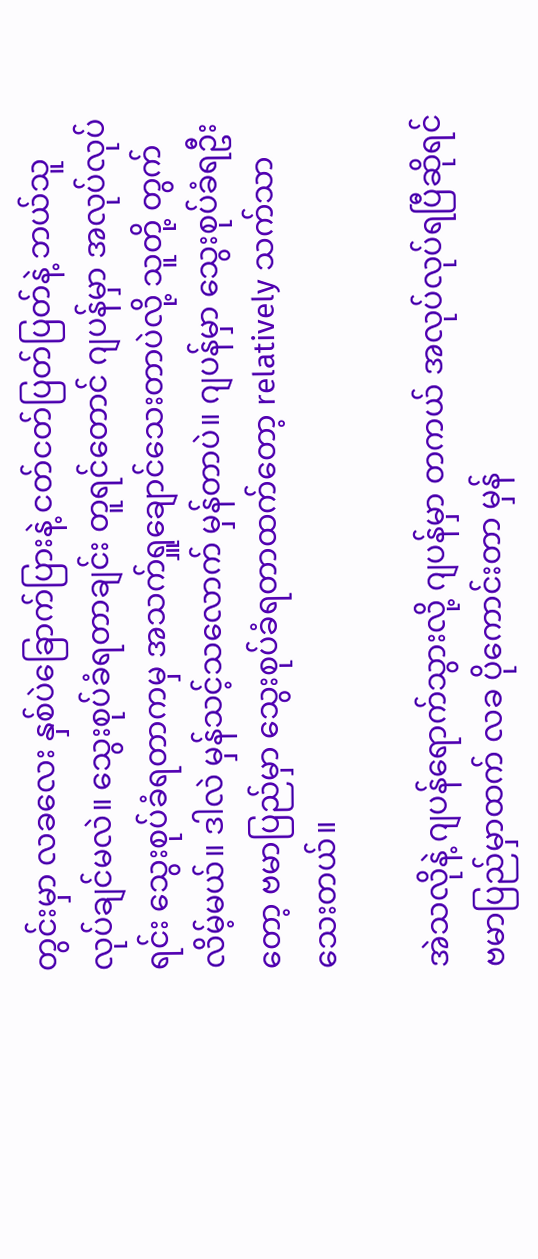တွင်းမှာ လခလေး နှစ်ပဲခြောက်ပြားနဲ့ ငတ်ငတ်ပြတ်ပြတ်နဲ့ ဘယ်သူ လုပ်ချင်မလဲ။ သွေးစုပ်ခံရတာချင်း တူရင်တောင် ဂျပန်မှာ အလုပ်လုပ်ရင်း သွေးစုပ်ခံရတာကမှ အသက်ရှူချောင်သေးတာပဲလို့ သူတို့ တွက်လိမ့်မယ်။ ဒါလဲ မှန်သင့်သလောက် မှန်တာပဲ။ ဂျပန်မှာ သွေးစုပ်ခံရဦးတော့ ဗမာပြည်မှာ သွေးစုပ်ခံရတာထက်တော့ relatively သက်သာသေးတယ်။

အဲသလိုနဲ့ ဂျပန်ရောက်သွားလို့ ဂျပန်မှာ တကယ် အလုပ်လုပ်ရပြီဆိုရင် ဗမာပြည်မှာထက် လခ ပိုကောင်းတာ မှန်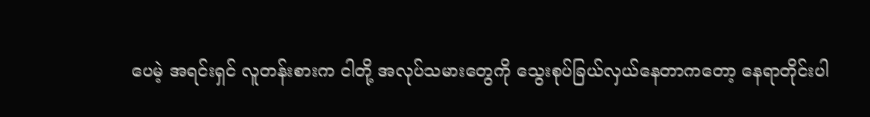ပေမဲ့ အရင်းရှင် လူတန်းစားက ငါတို့ အလုပ်သမားတွေကို သွေးစုပ်ခြယ်လှယ်နေတာကတော့ နေရာတိုင်းပါ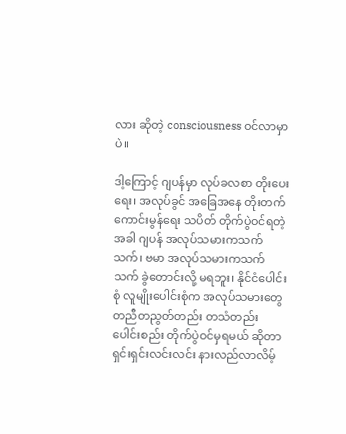လား ဆိုတဲ့ consciousness ဝင်လာမှာပဲ။

ဒါ့ကြောင့် ဂျပန်မှာ လုပ်ခလစာ တိုးပေးရေး၊ အလုပ်ခွင် အခြေအနေ တိုးတက်ကောင်းမွန်ရေး သပိတ် တိုက်ပွဲဝင်ရတဲ့အခါ ဂျပန် အလုပ်သမားကသက်သက်၊ ဗမာ အလုပ်သမားကသက်သက် ခွဲတောင်းလို့ မရဘူး၊ နိုင်ငံပေါင်းစုံ လူမျိုးပေါင်းစုံက အလုပ်သမားတွေ တညီတညွတ်တည်း တသံတည်း ပေါင်းစည်း တိုက်ပွဲဝင်မှရမယ် ဆိုတာ ရှင်းရှင်းလင်းလင်း နားလည်လာလိမ့်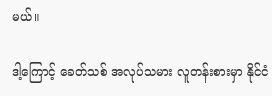မယ်။

ဒါ့ကြောင့် ခေတ်သစ် အလုပ်သမား လူတန်းစားမှာ နိုင်ငံ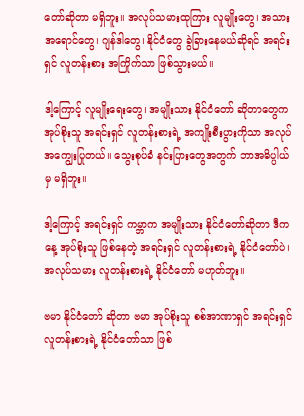တော်ဆိုတာ မရှိဘူး။ အလုပ်သမားထုကြား လူမျိုးတွေ၊ အသားအရောင်တွေ၊ ဂျန်ဒါတွေ၊ နိုင်ငံတွေ ခွဲခြားနေမယ်ဆိုရင် အရင်းရှင် လူတန်းစား အကြိုက်သာ ဖြစ်သွားမယ်။

ဒါ့ကြောင့် လူမျိုးရေးတွေ၊ အမျိုးသား နိုင်ငံတော် ဆိုတာတွေက အုပ်စိုးသူ အရင်းရှင် လူတန်းစားရဲ့ အကျိုးစီးပွားကိုသာ အလုပ်အကျွေးပြုတယ်။ သွေးစုပ်ခံ နင်းပြားတွေအတွက် ဘာအဓိပ္ပါယ်မှ မရှိဘူး။

ဒါ့ကြောင့် အရင်းရှင် ကမ္ဘာက အမျိုးသား နိုင်ငံတော်ဆိုတာ ဒီကနေ့ အုပ်စိုးသူ ဖြစ်နေတဲ့ အရင်းရှင် လူတန်းစားရဲ့ နိုင်ငံတော်ပဲ၊ အလုပ်သမား လူတန်းစားရဲ့ နိုင်ငံတော် မဟုတ်ဘူး။

ဗမာ နိုင်ငံတော် ဆိုတာ ဗမာ အုပ်စိုးသူ စစ်အာဏာရှင် အရင်းရှင် လူတန်းစားရဲ့ နိုင်ငံတော်သာ ဖြစ်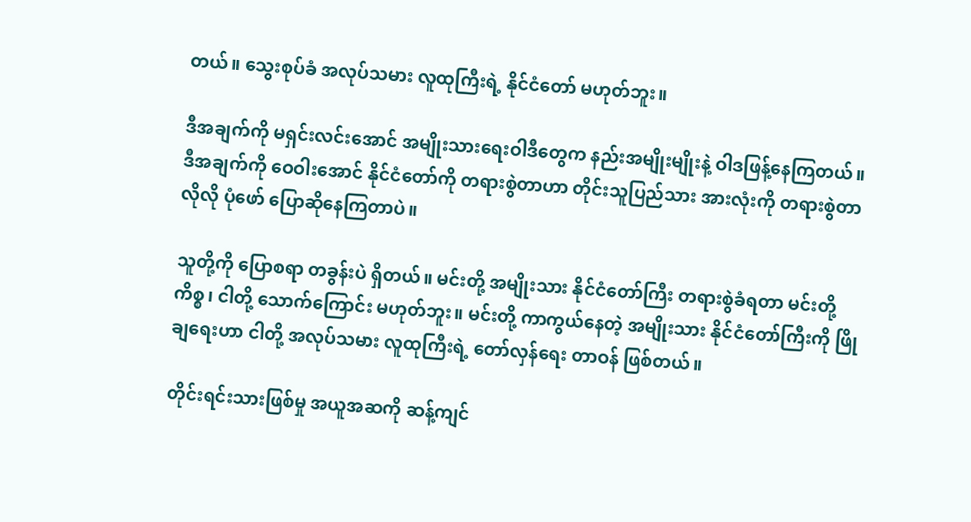တယ်။ သွေးစုပ်ခံ အလုပ်သမား လူထုကြီးရဲ့ နိုင်ငံတော် မဟုတ်ဘူး။

ဒီအချက်ကို မရှင်းလင်းအောင် အမျိုးသားရေးဝါဒီတွေက နည်းအမျိုးမျိုးနဲ့ ဝါဒဖြန့်နေကြတယ်။ ဒီအချက်ကို ဝေဝါးအောင် နိုင်ငံတော်ကို တရားစွဲတာဟာ တိုင်းသူပြည်သား အားလုံးကို တရားစွဲတာလိုလို ပုံဖော် ပြောဆိုနေကြတာပဲ။

သူတို့ကို ပြောစရာ တခွန်းပဲ ရှိတယ်။ မင်းတို့ အမျိုးသား နိုင်ငံတော်ကြီး တရားစွဲခံရတာ မင်းတို့ ကိစ္စ၊ ငါတို့ သောက်ကြောင်း မဟုတ်ဘူး။ မင်းတို့ ကာကွယ်နေတဲ့ အမျိုးသား နိုင်ငံတော်ကြီးကို ဖြိုချရေးဟာ ငါတို့ အလုပ်သမား လူထုကြီးရဲ့ တော်လှန်ရေး တာဝန် ဖြစ်တယ်။

တိုင်းရင်းသားဖြစ်မှု အယူအဆကို ဆန့်ကျင်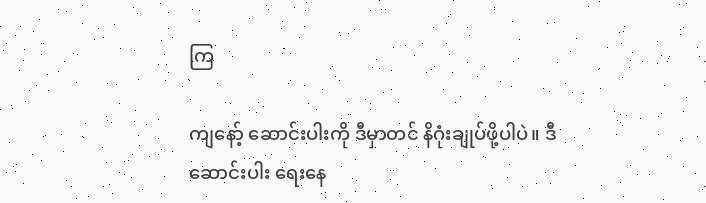ကြ

ကျနော့် ဆောင်းပါးကို ဒီမှာတင် နိဂုံးချုပ်ဖို့ပါပဲ။ ဒီဆောင်းပါး ရေးနေ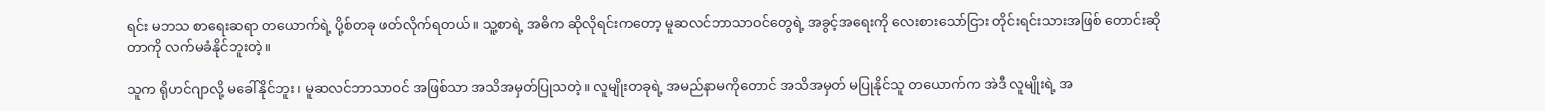ရင်း မဘသ စာရေးဆရာ တယောက်ရဲ့ ပို့စ်တခု ဖတ်လိုက်ရတယ်။ သူ့စာရဲ့ အဓိက ဆိုလိုရင်းကတော့ မူဆလင်ဘာသာဝင်တွေရဲ့ အခွင့်အရေးကို လေးစားသော်ငြား တိုင်းရင်းသားအဖြစ် တောင်းဆိုတာကို လက်မခံနိုင်ဘူးတဲ့။

သူက ရိုဟင်ဂျာလို့ မခေါ်နိုင်ဘူး၊ မူဆလင်ဘာသာဝင် အဖြစ်သာ အသိအမှတ်ပြုသတဲ့။ လူမျိုးတခုရဲ့ အမည်နာမကိုတောင် အသိအမှတ် မပြုနိုင်သူ တယောက်က အဲဒီ လူမျိုးရဲ့ အ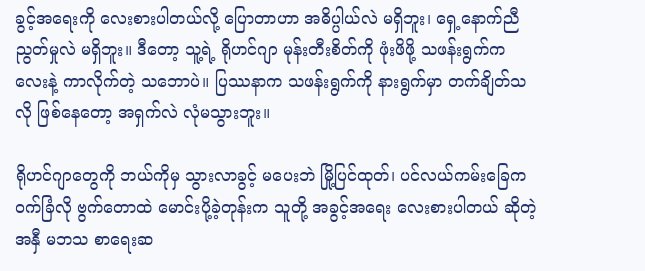ခွင့်အရေးကို လေးစားပါတယ်လို့ ပြောတာဟာ အဓိပ္ပါယ်လဲ မရှိဘူး၊ ရှေ့နောက်ညီညွတ်မှုလဲ မရှိဘူး။ ဒီတော့ သူ့ရဲ့ ရိုဟင်ဂျာ မုန်းတီးစိတ်ကို ဖုံးဖိဖို့ သဖန်းရွက်ကလေးနဲ့ ကာလိုက်တဲ့ သဘောပဲ။ ပြဿနာက သဖန်းရွက်ကို နားရွက်မှာ တက်ချိတ်သလို ဖြစ်နေတော့ အရှက်လဲ လုံမသွားဘူး။

ရိုဟင်ဂျာတွေကို ဘယ်ကိုမှ သွားလာခွင့် မပေးဘဲ မြို့ပြင်ထုတ်၊ ပင်လယ်ကမ်းခြေက ဝက်ခြံလို ဗွက်တောထဲ မောင်းပို့ခဲ့တုန်းက သူတို့ အခွင့်အရေး လေးစားပါတယ် ဆိုတဲ့ အနှီ မဘသ စာရေးဆ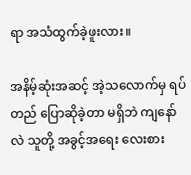ရာ အသံထွက်ခဲ့ဖူးလား။

အနိမ့်ဆုံးအဆင့် အဲ့သလောက်မှ ရပ်တည် ပြောဆိုခဲ့တာ မရှိဘဲ ကျနော်လဲ သူတို့ အခွင့်အရေး လေးစား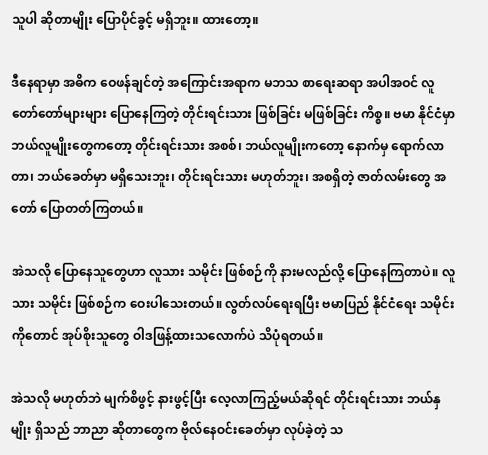သူပါ ဆိုတာမျိုး ပြောပိုင်ခွင့် မရှိဘူး။ ထားတော့။

ဒီနေရာမှာ အဓိက ဝေဖန်ချင်တဲ့ အကြောင်းအရာက မဘသ စာရေးဆရာ အပါအဝင် လူတော်တော်များများ ပြောနေကြတဲ့ တိုင်းရင်းသား ဖြစ်ခြင်း မဖြစ်ခြင်း ကိစ္စ။ ဗမာ နိုင်ငံမှာ ဘယ်လူမျိုးတွေကတော့ တိုင်းရင်းသား အစစ်၊ ဘယ်လူမျိုးကတော့ နောက်မှ ရောက်လာတာ၊ ဘယ်ခေတ်မှာ မရှိသေးဘူး၊ တိုင်းရင်းသား မဟုတ်ဘူး၊ အစရှိတဲ့ ဇာတ်လမ်းတွေ အတော် ပြောတတ်ကြတယ်။

အဲသလို ပြောနေသူတွေဟာ လူသား သမိုင်း ဖြစ်စဉ်ကို နားမလည်လို့ ပြောနေကြတာပဲ။ လူသား သမိုင်း ဖြစ်စဉ်က ဝေးပါသေးတယ်။ လွတ်လပ်ရေးရပြီး ဗမာပြည် နိုင်ငံရေး သမိုင်းကိုတောင် အုပ်စိုးသူတွေ ဝါဒဖြန့်ထားသလောက်ပဲ သိပုံရတယ်။

အဲသလို မဟုတ်ဘဲ မျက်စိဖွင့် နားဖွင့်ပြီး လေ့လာကြည့်မယ်ဆိုရင် တိုင်းရင်းသား ဘယ်နှမျိုး ရှိသည် ဘာညာ ဆိုတာတွေက ဗိုလ်နေဝင်းခေတ်မှာ လုပ်ခဲ့တဲ့ သ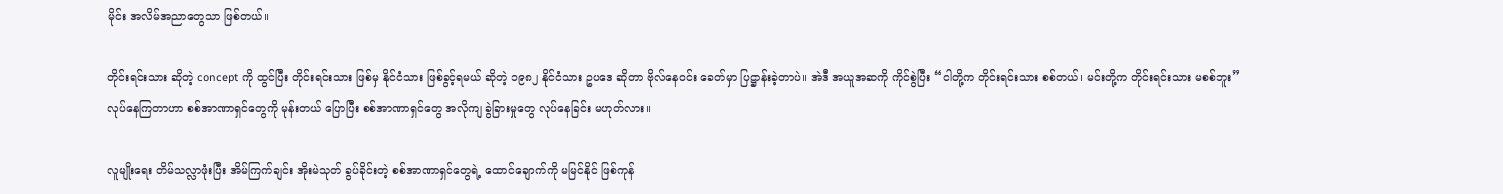မိုင်း အလိမ်အညာတွေသာ ဖြစ်တယ်။

တိုင်းရင်းသား ဆိုတဲ့ concept ကို ထွင်ပြီး တိုင်းရင်းသား ဖြစ်မှ နိုင်ငံသား ဖြစ်ခွင့်ရမယ် ဆိုတဲ့ ၁၉၈၂ နိုင်ငံသား ဥပဒေ ဆိုတာ ဗိုလ်နေဝင်း ခေတ်မှာ ပြဋ္ဌာန်းခဲ့တာပဲ။ အဲဒီ အယူအဆကို ကိုင်စွဲပြီး “ငါတို့က တိုင်းရင်းသား စစ်တယ်၊ မင်းတို့က တိုင်းရင်းသား မစစ်ဘူး” လုပ်နေကြတာဟာ စစ်အာဏာရှင်တွေကို မုန်းတယ် ပြောပြီး စစ်အာဏာရှင်တွေ အလိုကျ ခွဲခြားမှုတွေ လုပ်နေခြင်း မဟုတ်လား။

လူမျိုးရေး တိမ်သလ္လာဖုံးပြီး အိမ်ကြက်ချင်း အိုးမဲသုတ် ခွပ်ခိုင်းတဲ့ စစ်အာဏာရှင်တွေရဲ့ ထောင်ချောက်ကို မမြင်နိုင် ဖြစ်ကုန်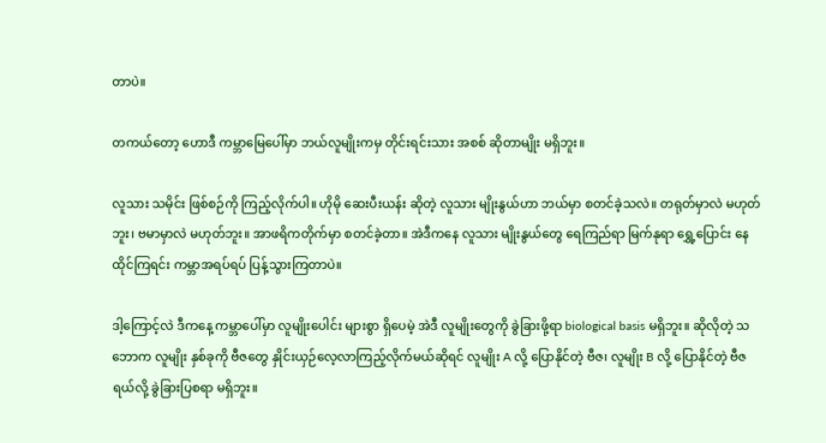တာပဲ။

တကယ်တော့ ဟောဒီ ကမ္ဘာမြေပေါ်မှာ ဘယ်လူမျိုးကမှ တိုင်းရင်းသား အစစ် ဆိုတာမျိုး မရှိဘူး။

လူသား သမိုင်း ဖြစ်စဉ်ကို ကြည့်လိုက်ပါ။ ဟိုမို ဆေးပီးယန်း ဆိုတဲ့ လူသား မျိုးနွယ်ဟာ ဘယ်မှာ စတင်ခဲ့သလဲ။ တရုတ်မှာလဲ မဟုတ်ဘူး၊ ဗမာမှာလဲ မဟုတ်ဘူး။ အာဖရိကတိုက်မှာ စတင်ခဲ့တာ။ အဲဒီကနေ လူသား မျိုးနွယ်တွေ ရေကြည်ရာ မြက်နုရာ ရွှေ့ပြောင်း နေထိုင်ကြရင်း ကမ္ဘာအရပ်ရပ် ပြန့်သွားကြတာပဲ။

ဒါ့ကြောင့်လဲ ဒီကနေ့ ကမ္ဘာပေါ်မှာ လူမျိုးပေါင်း များစွာ ရှိပေမဲ့ အဲဒီ လူမျိုးတွေကို ခွဲခြားဖို့ရာ biological basis မရှိဘူး။ ဆိုလိုတဲ့ သဘောက လူမျိုး နှစ်ခုကို ဗီဇတွေ နှိုင်းယှဉ်လေ့လာကြည့်လိုက်မယ်ဆိုရင် လူမျိုး A လို့ ပြောနိုင်တဲ့ ဗီဇ၊ လူမျိုး B လို့ ပြောနိုင်တဲ့ ဗီဇ ရယ်လို့ ခွဲခြားပြစရာ မရှိဘူး။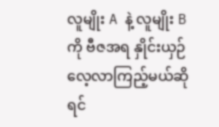လူမျိုး A နဲ့ လူမျိုး B ကို ဗီဇအရ နှိုင်းယှဉ် လေ့လာကြည့်မယ်ဆိုရင်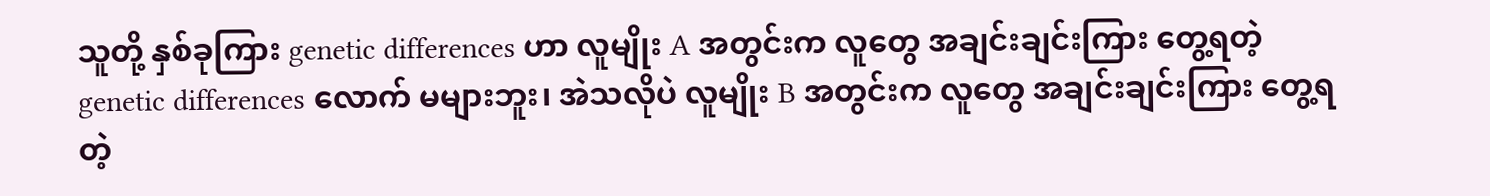သူတို့ နှစ်ခုကြား genetic differences ဟာ လူမျိုး A အတွင်းက လူတွေ အချင်းချင်းကြား တွေ့ရတဲ့ genetic differences လောက် မများဘူး၊ အဲသလိုပဲ လူမျိုး B အတွင်းက လူတွေ အချင်းချင်းကြား တွေ့ရတဲ့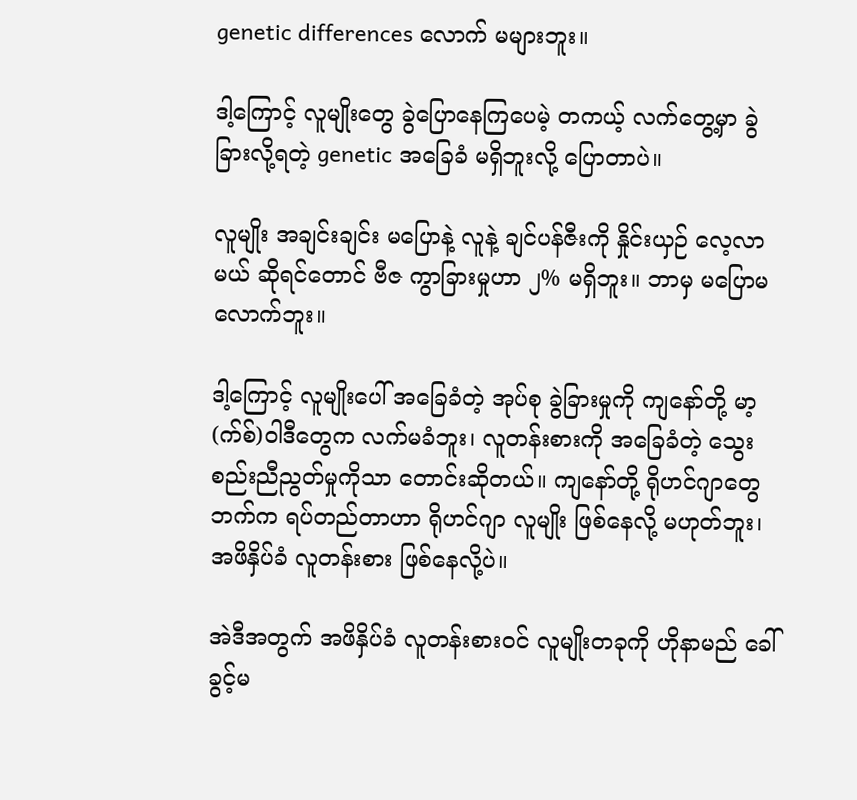genetic differences လောက် မများဘူး။

ဒါ့ကြောင့် လူမျိုးတွေ ခွဲပြောနေကြပေမဲ့ တကယ့် လက်တွေ့မှာ ခွဲခြားလို့ရတဲ့ genetic အခြေခံ မရှိဘူးလို့ ပြောတာပဲ။

လူမျိုး အချင်းချင်း မပြောနဲ့ လူနဲ့ ချင်ပန်ဇီးကို နှိုင်းယှဉ် လေ့လာမယ် ဆိုရင်တောင် ဗီဇ ကွာခြားမှုဟာ ၂% မရှိဘူး။ ဘာမှ မပြောမလောက်ဘူး။

ဒါ့ကြောင့် လူမျိုးပေါ် အခြေခံတဲ့ အုပ်စု ခွဲခြားမှုကို ကျနော်တို့ မာ့(က်စ်)ဝါဒီတွေက လက်မခံဘူး၊ လူတန်းစားကို အခြေခံတဲ့ သွေးစည်းညီညွတ်မှုကိုသာ တောင်းဆိုတယ်။ ကျနော်တို့ ရိုဟင်ဂျာတွေဘက်က ရပ်တည်တာဟာ ရိုဟင်ဂျာ လူမျိုး ဖြစ်နေလို့ မဟုတ်ဘူး၊ အဖိနှိပ်ခံ လူတန်းစား ဖြစ်နေလို့ပဲ။

အဲဒီအတွက် အဖိနှိပ်ခံ လူတန်းစားဝင် လူမျိုးတခုကို ဟိုနာမည် ခေါ်ခွင့်မ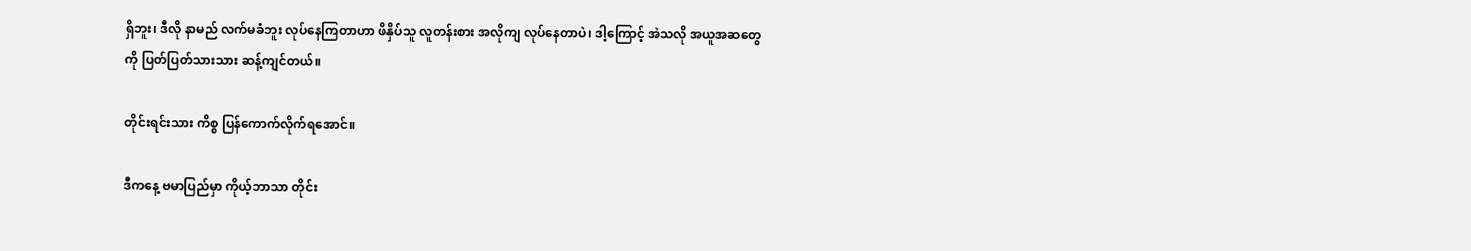ရှိဘူး၊ ဒီလို နာမည် လက်မခံဘူး လုပ်နေကြတာဟာ ဖိနှိပ်သူ လူတန်းစား အလိုကျ လုပ်နေတာပဲ၊ ဒါ့ကြောင့် အဲသလို အယူအဆတွေကို ပြတ်ပြတ်သားသား ဆန့်ကျင်တယ်။

တိုင်းရင်းသား ကိစ္စ ပြန်ကောက်လိုက်ရအောင်။

ဒီကနေ့ ဗမာပြည်မှာ ကိုယ့်ဘာသာ တိုင်း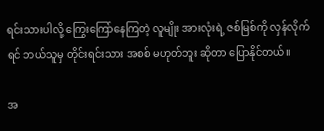ရင်းသားပါလို့ ကြွေးကြော်နေကြတဲ့ လူမျိုး အားလုံးရဲ့ ဇစ်မြစ်ကို လှန်လိုက်ရင် ဘယ်သူမှ တိုင်းရင်းသား အစစ် မဟုတ်ဘူး ဆိုတာ ပြောနိုင်တယ်။

အ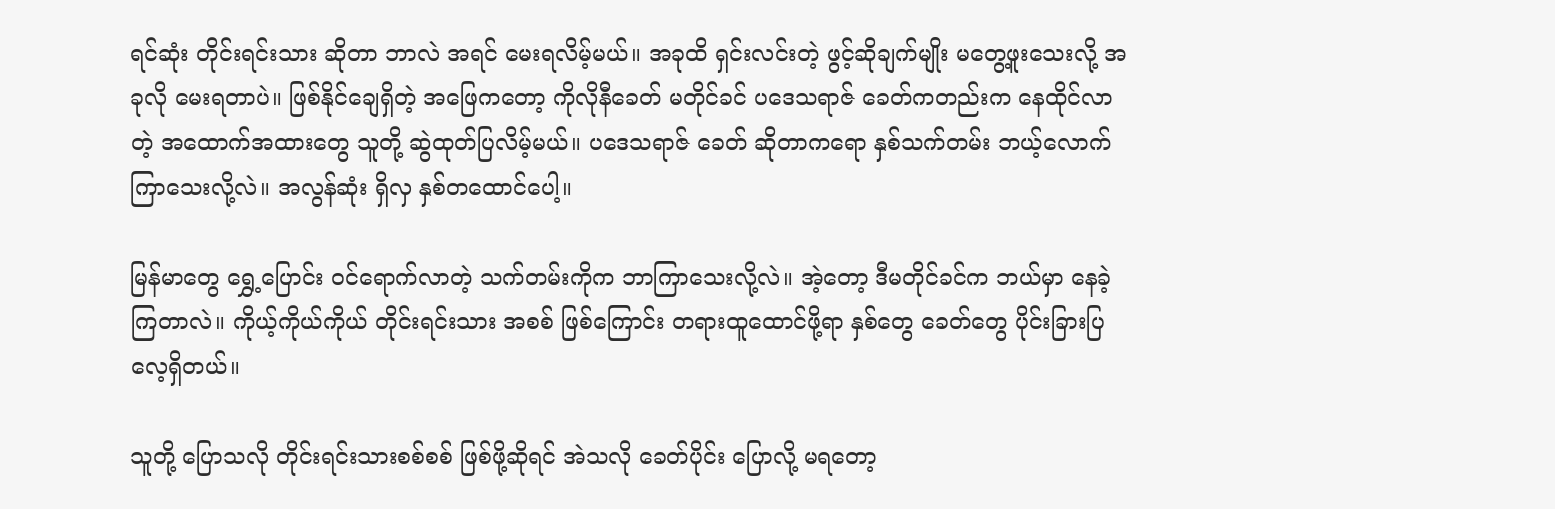ရင်ဆုံး တိုင်းရင်းသား ဆိုတာ ဘာလဲ အရင် မေးရလိမ့်မယ်။ အခုထိ ရှင်းလင်းတဲ့ ဖွင့်ဆိုချက်မျိုး မတွေ့ဖူးသေးလို့ အခုလို မေးရတာပဲ။ ဖြစ်နိုင်ချေရှိတဲ့ အဖြေကတော့ ကိုလိုနီခေတ် မတိုင်ခင် ပဒေသရာဇ် ခေတ်ကတည်းက နေထိုင်လာတဲ့ အထောက်အထားတွေ သူတို့ ဆွဲထုတ်ပြလိမ့်မယ်။ ပဒေသရာဇ် ခေတ် ဆိုတာကရော နှစ်သက်တမ်း ဘယ့်လောက် ကြာသေးလို့လဲ။ အလွန်ဆုံး ရှိလှ နှစ်တထောင်ပေါ့။

မြန်မာတွေ ရွှေ့ပြောင်း ဝင်ရောက်လာတဲ့ သက်တမ်းကိုက ဘာကြာသေးလို့လဲ။ အဲ့တော့ ဒီမတိုင်ခင်က ဘယ်မှာ နေခဲ့ကြတာလဲ။ ကိုယ့်ကိုယ်ကိုယ် တိုင်းရင်းသား အစစ် ဖြစ်ကြောင်း တရားထူထောင်ဖို့ရာ နှစ်တွေ ခေတ်တွေ ပိုင်းခြားပြလေ့ရှိတယ်။

သူတို့ ပြောသလို တိုင်းရင်းသားစစ်စစ် ဖြစ်ဖို့ဆိုရင် အဲသလို ခေတ်ပိုင်း ပြောလို့ မရတော့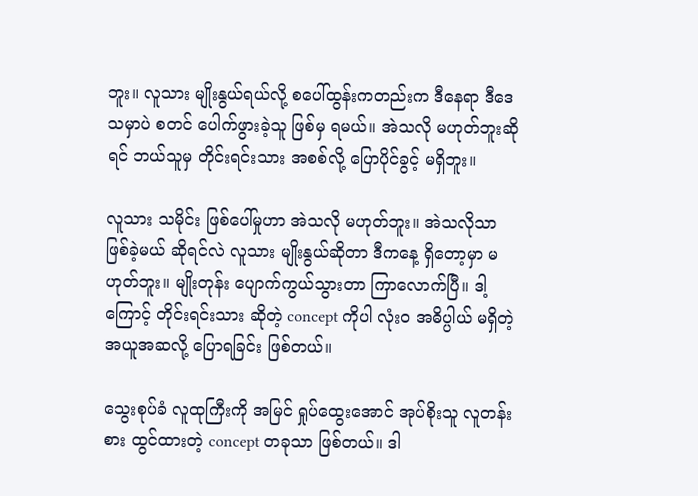ဘူး။ လူသား မျိုးနွယ်ရယ်လို့ စပေါ်ထွန်းကတည်းက ဒီနေရာ ဒီဒေသမှာပဲ စတင် ပေါက်ဖွားခဲ့သူ ဖြစ်မှ ရမယ်။ အဲသလို မဟုတ်ဘူးဆိုရင် ဘယ်သူမှ တိုင်းရင်းသား အစစ်လို့ ပြောပိုင်ခွင့် မရှိဘူး။

လူသား သမိုင်း ဖြစ်ပေါ်မှုဟာ အဲသလို မဟုတ်ဘူး။ အဲသလိုသာ ဖြစ်ခဲ့မယ် ဆိုရင်လဲ လူသား မျိုးနွယ်ဆိုတာ ဒီကနေ့ ရှိတော့မှာ မဟုတ်ဘူး။ မျိုးတုန်း ပျောက်ကွယ်သွားတာ ကြာလောက်ပြီ။ ဒါ့ကြောင့် တိုင်းရင်းသား ဆိုတဲ့ concept ကိုပါ လုံးဝ အဓိပ္ပါယ် မရှိတဲ့ အယူအဆလို့ ပြောရခြင်း ဖြစ်တယ်။

သွေးစုပ်ခံ လူထုကြီးကို အမြင် ရှုပ်ထွေးအောင် အုပ်စိုးသူ လူတန်းစား ထွင်ထားတဲ့ concept တခုသာ ဖြစ်တယ်။ ဒါ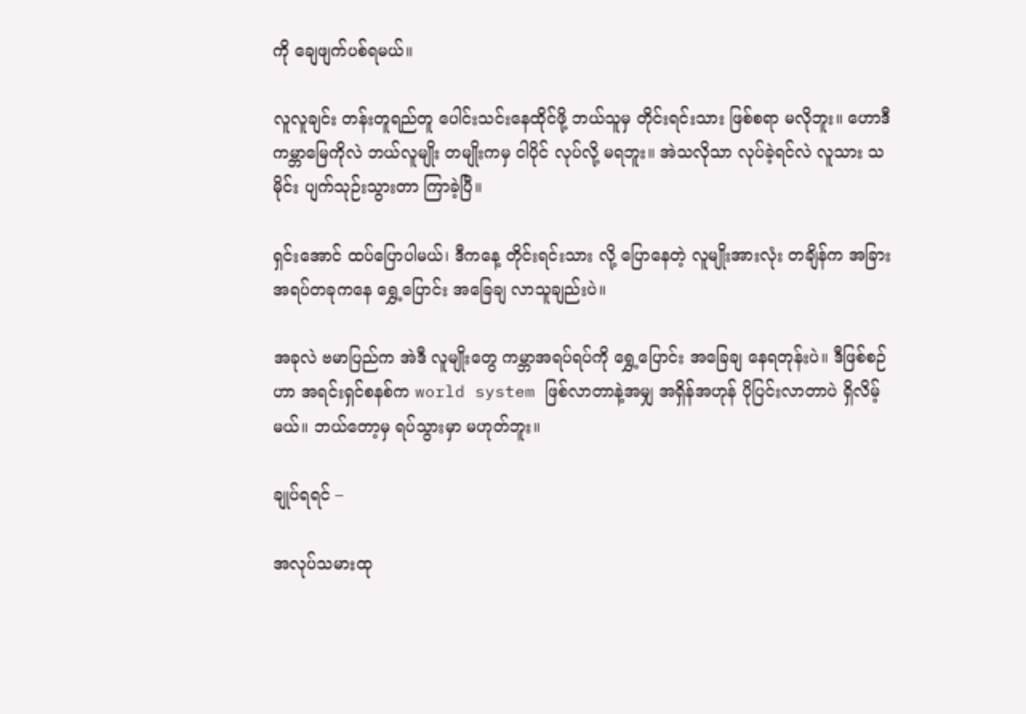ကို ချေဖျက်ပစ်ရမယ်။

လူလူချင်း တန်းတူရည်တူ ပေါင်းသင်းနေထိုင်ဖို့ ဘယ်သူမှ တိုင်းရင်းသား ဖြစ်စရာ မလိုဘူး။ ဟောဒီ ကမ္ဘာမြေကိုလဲ ဘယ်လူမျိုး တမျိုးကမှ ငါပိုင် လုပ်လို့ မရဘူး။ အဲသလိုသာ လုပ်ခဲ့ရင်လဲ လူသား သမိုင်း ပျက်သုဉ်းသွားတာ ကြာခဲ့ပြီ။

ရှင်းအောင် ထပ်ပြောပါမယ်၊ ဒီကနေ့ တိုင်းရင်းသား လို့ ပြောနေတဲ့ လူမျိုးအားလုံး တချိန်က အခြား အရပ်တခုကနေ ရွှေ့ပြောင်း အခြေချ လာသူချည်းပဲ။

အခုလဲ ဗမာပြည်က အဲဒီ လူမျိုးတွေ ကမ္ဘာအရပ်ရပ်ကို ရွှေ့ပြောင်း အခြေချ နေရတုန်းပဲ။ ဒီဖြစ်စဉ်ဟာ အရင်းရှင်စနစ်က world system ဖြစ်လာတာနဲ့အမျှ အရှိန်အဟုန် ပိုပြင်းလာတာပဲ ရှိလိမ့်မယ်။ ဘယ်တော့မှ ရပ်သွားမှာ မဟုတ်ဘူး။

ချုပ်ရရင် –

အလုပ်သမားထု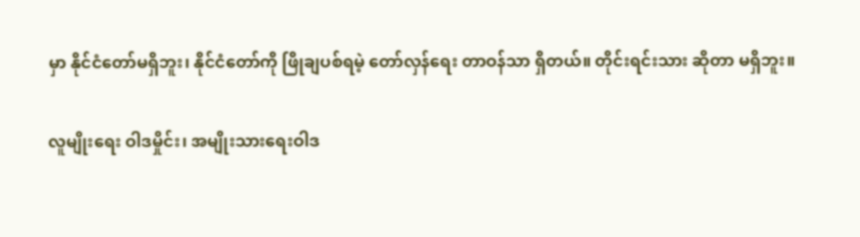မှာ နိုင်ငံတော်မရှိဘူး၊ နိုင်ငံတော်ကို ဖြိုချပစ်ရမဲ့ တော်လှန်ရေး တာဝန်သာ ရှိတယ်။ တိုင်းရင်းသား ဆိုတာ မရှိဘူး။

လူမျိုးရေး ဝါဒမှိုင်း၊ အမျိုးသားရေးဝါဒ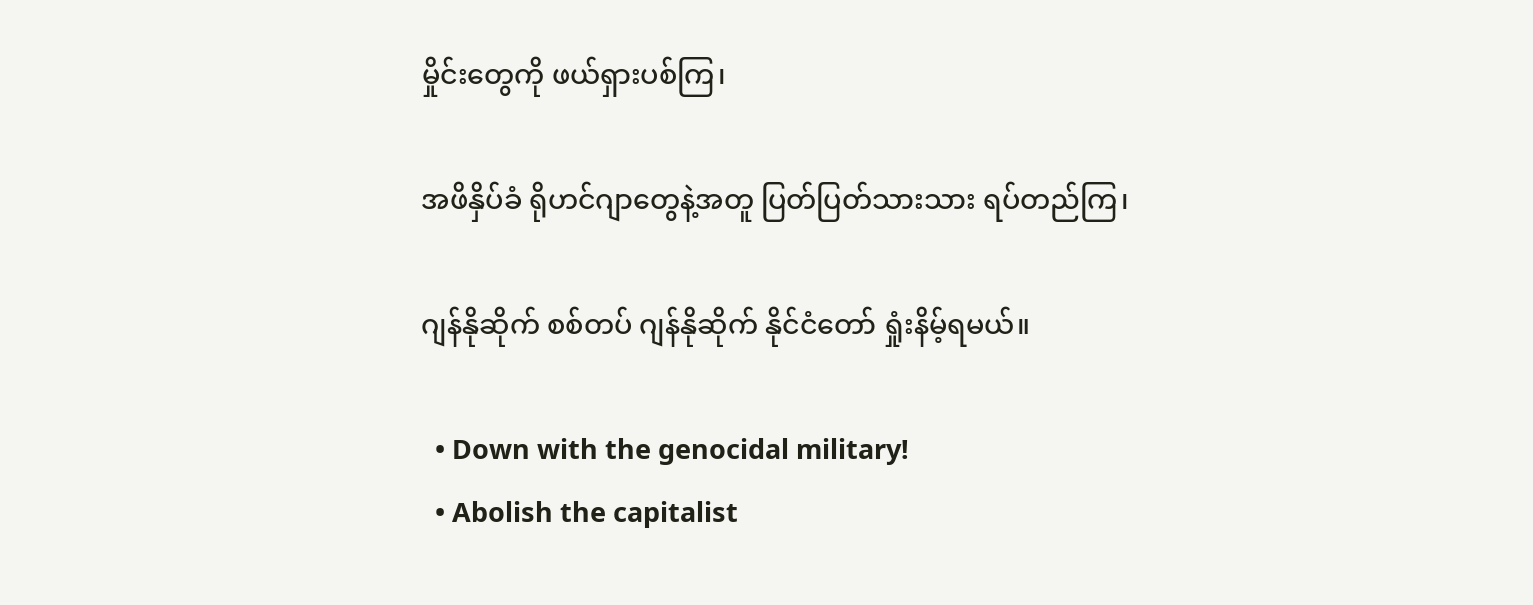မှိုင်းတွေကို ဖယ်ရှားပစ်ကြ၊

အဖိနှိပ်ခံ ရိုဟင်ဂျာတွေနဲ့အတူ ပြတ်ပြတ်သားသား ရပ်တည်ကြ၊

ဂျန်နိုဆိုက် စစ်တပ် ဂျန်နိုဆိုက် နိုင်ငံတော် ရှုံးနိမ့်ရမယ်။

  • Down with the genocidal military!
  • Abolish the capitalist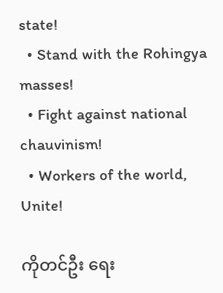state!
  • Stand with the Rohingya masses!
  • Fight against national chauvinism!
  • Workers of the world, Unite!

ကိုတင်ဦး ရေး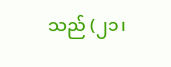သည် (၂၁၊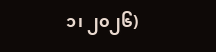၁၊ ၂၀၂၆)